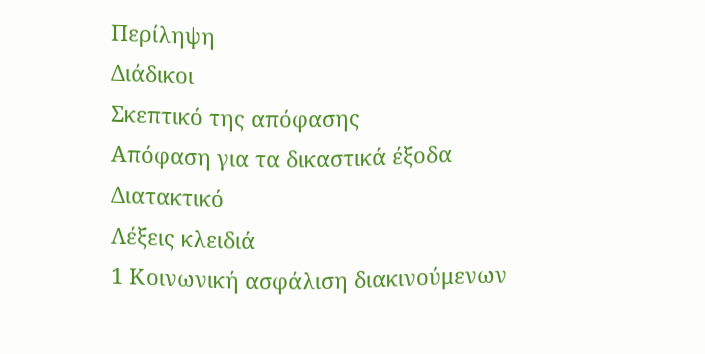Περίληψη
Διάδικοι
Σκεπτικό της απόφασης
Απόφαση για τα δικαστικά έξοδα
Διατακτικό
Λέξεις κλειδιά
1 Κοινωνική ασφάλιση διακινούμενων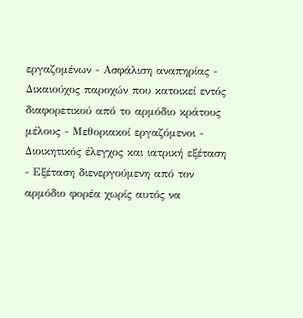εργαζομένων - Ασφάλιση αναπηρίας - Δικαιούχος παροχών που κατοικεί εντός διαφορετικού από το αρμόδιο κράτους μέλους - Μεθοριακοί εργαζόμενοι - Διοικητικός έλεγχος και ιατρική εξέταση - Εξέταση διενεργούμενη από τον αρμόδιο φορέα χωρίς αυτός να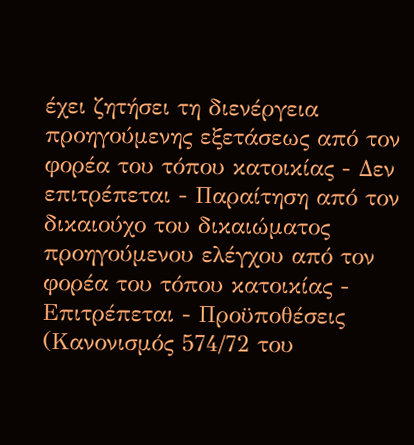έχει ζητήσει τη διενέργεια προηγούμενης εξετάσεως από τον φορέα του τόπου κατοικίας - Δεν επιτρέπεται - Παραίτηση από τον δικαιούχο του δικαιώματος προηγούμενου ελέγχου από τον φορέα του τόπου κατοικίας - Επιτρέπεται - Προϋποθέσεις
(Κανονισμός 574/72 του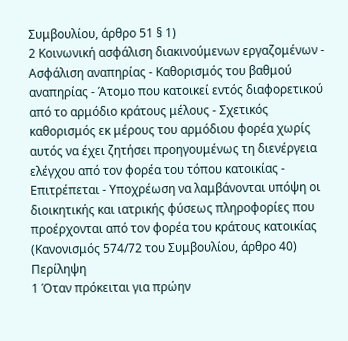Συμβουλίου, άρθρο 51 § 1)
2 Κοινωνική ασφάλιση διακινούμενων εργαζομένων - Ασφάλιση αναπηρίας - Καθορισμός του βαθμού αναπηρίας - Άτομο που κατοικεί εντός διαφορετικού από το αρμόδιο κράτους μέλους - Σχετικός καθορισμός εκ μέρους του αρμόδιου φορέα χωρίς αυτός να έχει ζητήσει προηγουμένως τη διενέργεια ελέγχου από τον φορέα του τόπου κατοικίας - Επιτρέπεται - Υποχρέωση να λαμβάνονται υπόψη οι διοικητικής και ιατρικής φύσεως πληροφορίες που προέρχονται από τον φορέα του κράτους κατοικίας
(Κανονισμός 574/72 του Συμβουλίου, άρθρο 40)
Περίληψη
1 Όταν πρόκειται για πρώην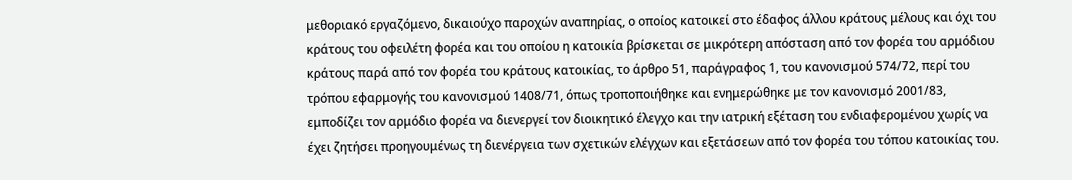μεθοριακό εργαζόμενο, δικαιούχο παροχών αναπηρίας, ο οποίος κατοικεί στο έδαφος άλλου κράτους μέλους και όχι του κράτους του οφειλέτη φορέα και του οποίου η κατοικία βρίσκεται σε μικρότερη απόσταση από τον φορέα του αρμόδιου κράτους παρά από τον φορέα του κράτους κατοικίας, το άρθρο 51, παράγραφος 1, του κανονισμού 574/72, περί του τρόπου εφαρμογής του κανονισμού 1408/71, όπως τροποποιήθηκε και ενημερώθηκε με τον κανονισμό 2001/83, εμποδίζει τον αρμόδιο φορέα να διενεργεί τον διοικητικό έλεγχο και την ιατρική εξέταση του ενδιαφερομένου χωρίς να έχει ζητήσει προηγουμένως τη διενέργεια των σχετικών ελέγχων και εξετάσεων από τον φορέα του τόπου κατοικίας του.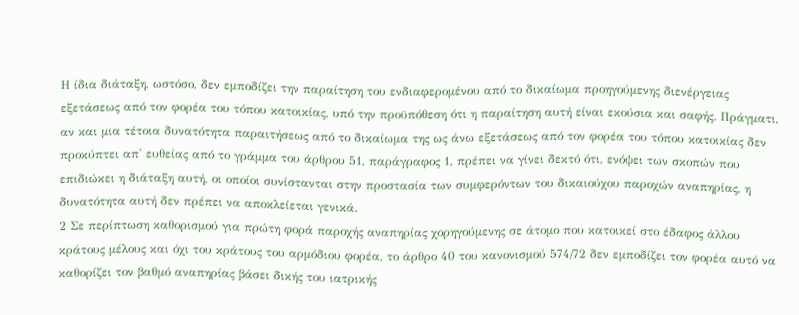Η ίδια διάταξη, ωστόσο, δεν εμποδίζει την παραίτηση του ενδιαφερομένου από το δικαίωμα προηγούμενης διενέργειας εξετάσεως από τον φορέα του τόπου κατοικίας, υπό την προϋπόθεση ότι η παραίτηση αυτή είναι εκούσια και σαφής. Πράγματι, αν και μια τέτοια δυνατότητα παραιτήσεως από το δικαίωμα της ως άνω εξετάσεως από τον φορέα του τόπου κατοικίας δεν προκύπτει απ' ευθείας από το γράμμα του άρθρου 51, παράγραφος 1, πρέπει να γίνει δεκτό ότι, ενόψει των σκοπών που επιδιώκει η διάταξη αυτή, οι οποίοι συνίστανται στην προστασία των συμφερόντων του δικαιούχου παροχών αναπηρίας, η δυνατότητα αυτή δεν πρέπει να αποκλείεται γενικά.
2 Σε περίπτωση καθορισμού για πρώτη φορά παροχής αναπηρίας χορηγούμενης σε άτομο που κατοικεί στο έδαφος άλλου κράτους μέλους και όχι του κράτους του αρμόδιου φορέα, το άρθρο 40 του κανονισμού 574/72 δεν εμποδίζει τον φορέα αυτό να καθορίζει τον βαθμό αναπηρίας βάσει δικής του ιατρικής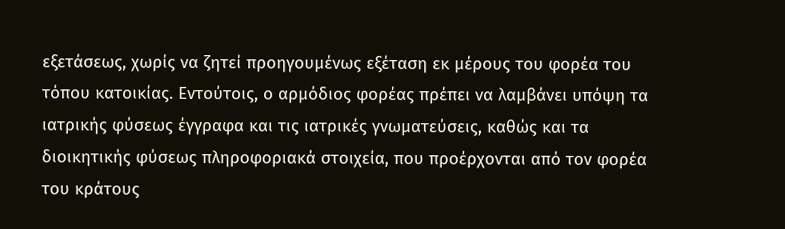εξετάσεως, χωρίς να ζητεί προηγουμένως εξέταση εκ μέρους του φορέα του τόπου κατοικίας. Εντούτοις, ο αρμόδιος φορέας πρέπει να λαμβάνει υπόψη τα ιατρικής φύσεως έγγραφα και τις ιατρικές γνωματεύσεις, καθώς και τα διοικητικής φύσεως πληροφοριακά στοιχεία, που προέρχονται από τον φορέα του κράτους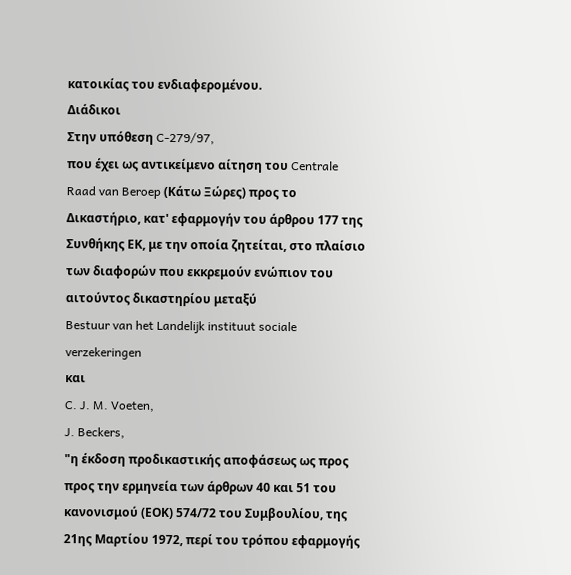κατοικίας του ενδιαφερομένου.
Διάδικοι
Στην υπόθεση C-279/97,
που έχει ως αντικείμενο αίτηση του Centrale Raad van Beroep (Κάτω Ξώρες) προς το Δικαστήριο, κατ' εφαρμογήν του άρθρου 177 της Συνθήκης ΕΚ, με την οποία ζητείται, στο πλαίσιο των διαφορών που εκκρεμούν ενώπιον του αιτούντος δικαστηρίου μεταξύ
Bestuur van het Landelijk instituut sociale verzekeringen
και
C. J. M. Voeten,
J. Beckers,
"η έκδοση προδικαστικής αποφάσεως ως προς προς την ερμηνεία των άρθρων 40 και 51 του κανονισμού (ΕΟΚ) 574/72 του Συμβουλίου, της 21ης Μαρτίου 1972, περί του τρόπου εφαρμογής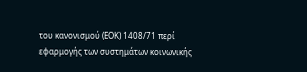του κανονισμού (ΕΟΚ) 1408/71 περί εφαρμογής των συστημάτων κοινωνικής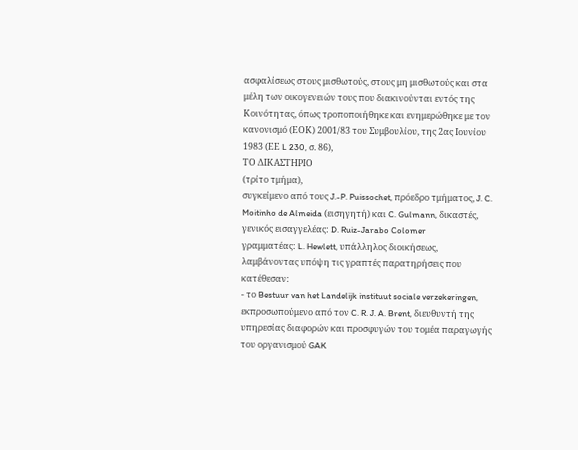ασφαλίσεως στους μισθωτούς, στους μη μισθωτούς και στα μέλη των οικογενειών τους που διακινούνται εντός της Κοινότητας, όπως τροποποιήθηκε και ενημερώθηκε με τον κανονισμό (ΕΟΚ) 2001/83 του Συμβουλίου, της 2ας Ιουνίου 1983 (ΕΕ L 230, σ. 86),
ΤΟ ΔΙΚΑΣΤΗΡΙΟ
(τρίτο τμήμα),
συγκείμενο από τους J.-P. Puissochet, πρόεδρο τμήματος, J. C. Moitinho de Almeida (εισηγητή) και C. Gulmann, δικαστές,
γενικός εισαγγελέας: D. Ruiz-Jarabo Colomer
γραμματέας: L. Hewlett, υπάλληλος διοικήσεως,
λαμβάνοντας υπόψη τις γραπτές παρατηρήσεις που κατέθεσαν:
- το Bestuur van het Landelijk instituut sociale verzekeringen, εκπροσωπούμενο από τον C. R. J. A. Brent, διευθυντή της υπηρεσίας διαφορών και προσφυγών του τομέα παραγωγής του οργανισμού GAK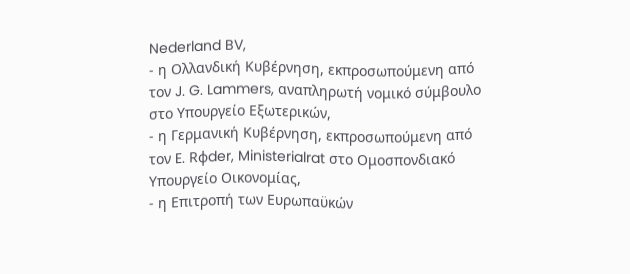Nederland BV,
- η Ολλανδική Κυβέρνηση, εκπροσωπούμενη από τον J. G. Lammers, αναπληρωτή νομικό σύμβουλο στο Υπουργείο Εξωτερικών,
- η Γερμανική Κυβέρνηση, εκπροσωπούμενη από τον E. Rφder, Ministerialrat στο Ομοσπονδιακό Υπουργείο Οικονομίας,
- η Επιτροπή των Ευρωπαϋκών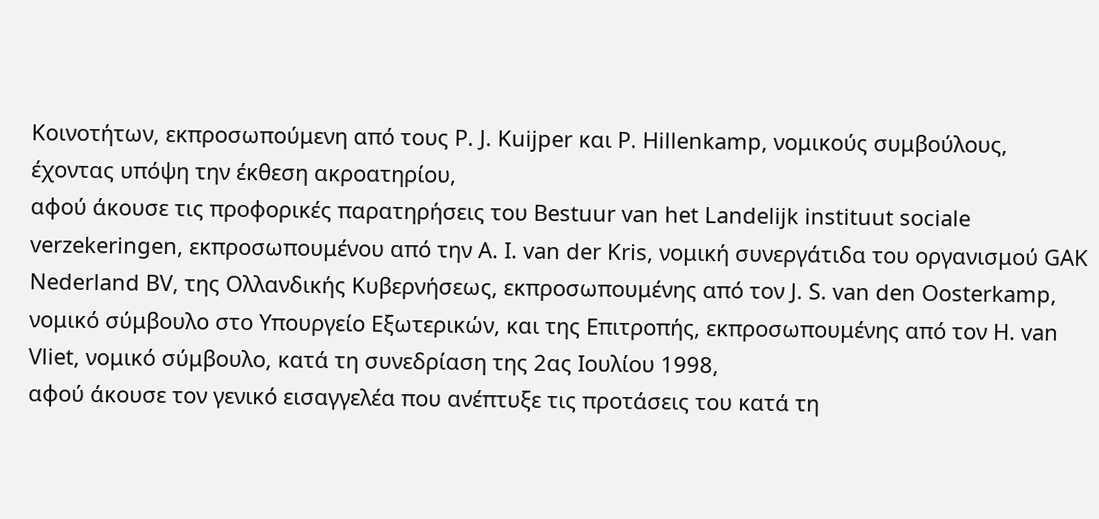Κοινοτήτων, εκπροσωπούμενη από τους P. J. Kuijper και P. Hillenkamp, νομικούς συμβούλους,
έχοντας υπόψη την έκθεση ακροατηρίου,
αφού άκουσε τις προφορικές παρατηρήσεις του Bestuur van het Landelijk instituut sociale verzekeringen, εκπροσωπουμένου από την A. I. van der Kris, νομική συνεργάτιδα του οργανισμού GAK Nederland BV, της Ολλανδικής Κυβερνήσεως, εκπροσωπουμένης από τον J. S. van den Oosterkamp, νομικό σύμβουλο στο Υπουργείο Εξωτερικών, και της Επιτροπής, εκπροσωπουμένης από τον H. van Vliet, νομικό σύμβουλο, κατά τη συνεδρίαση της 2ας Ιουλίου 1998,
αφού άκουσε τον γενικό εισαγγελέα που ανέπτυξε τις προτάσεις του κατά τη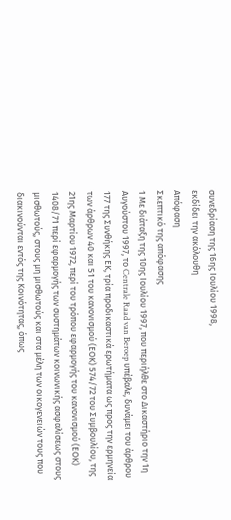συνεδρίαση της 16ης Ιουλίου 1998,
εκδίδει την ακόλουθη
Απόφαση
Σκεπτικό της απόφασης
1 Με διάταξη της 10ης Ιουλίου 1997, που περιήλθε στο Δικαστήριο την 1η Αυγούστου 1997, το Centrale Raad van Beroep υπέβαλε, δυνάμει του άρθρου 177 της Συνθήκης ΕΚ, τρία προδικαστικά ερωτήματα ως προς την ερμηνεία των άρθρων 40 και 51 του κανονισμού (ΕΟΚ) 574/72 του Συμβουλίου, της 21ης Μαρτίου 1972, περί του τρόπου εφαρμογής του κανονισμού (ΕΟΚ) 1408/71 περί εφαρμογής των συστημάτων κοινωνικής ασφαλίσεως στους μισθωτούς, στους μη μισθωτούς και στα μέλη των οικογενειών τους που διακινούνται εντός της Κοινότητας, όπως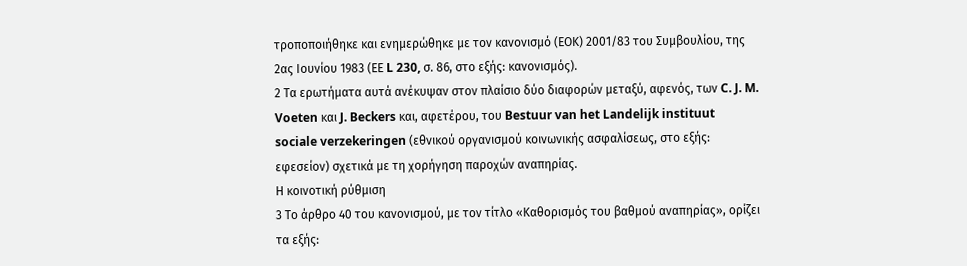τροποποιήθηκε και ενημερώθηκε με τον κανονισμό (ΕΟΚ) 2001/83 του Συμβουλίου, της 2ας Ιουνίου 1983 (ΕΕ L 230, σ. 86, στο εξής: κανονισμός).
2 Τα ερωτήματα αυτά ανέκυψαν στον πλαίσιο δύο διαφορών μεταξύ, αφενός, των C. J. M. Voeten και J. Beckers και, αφετέρου, του Bestuur van het Landelijk instituut sociale verzekeringen (εθνικού οργανισμού κοινωνικής ασφαλίσεως, στο εξής: εφεσείον) σχετικά με τη χορήγηση παροχών αναπηρίας.
Η κοινοτική ρύθμιση
3 Το άρθρο 40 του κανονισμού, με τον τίτλο «Καθορισμός του βαθμού αναπηρίας», ορίζει τα εξής: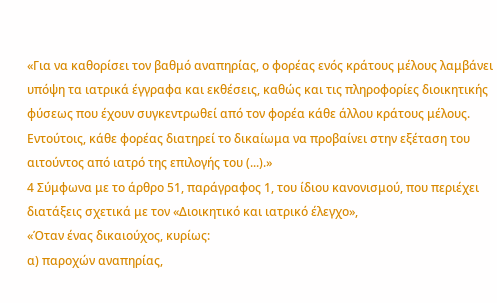«Για να καθορίσει τον βαθμό αναπηρίας, ο φορέας ενός κράτους μέλους λαμβάνει υπόψη τα ιατρικά έγγραφα και εκθέσεις, καθώς και τις πληροφορίες διοικητικής φύσεως που έχουν συγκεντρωθεί από τον φορέα κάθε άλλου κράτους μέλους. Εντούτοις, κάθε φορέας διατηρεί το δικαίωμα να προβαίνει στην εξέταση του αιτούντος από ιατρό της επιλογής του (...).»
4 Σύμφωνα με το άρθρο 51, παράγραφος 1, του ίδιου κανονισμού, που περιέχει διατάξεις σχετικά με τον «Διοικητικό και ιατρικό έλεγχο»,
«Όταν ένας δικαιούχος, κυρίως:
α) παροχών αναπηρίας,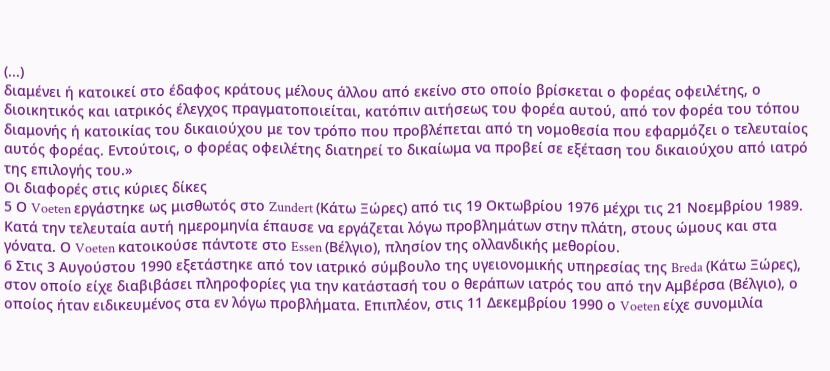(...)
διαμένει ή κατοικεί στο έδαφος κράτους μέλους άλλου από εκείνο στο οποίο βρίσκεται ο φορέας οφειλέτης, ο διοικητικός και ιατρικός έλεγχος πραγματοποιείται, κατόπιν αιτήσεως του φορέα αυτού, από τον φορέα του τόπου διαμονής ή κατοικίας του δικαιούχου με τον τρόπο που προβλέπεται από τη νομοθεσία που εφαρμόζει ο τελευταίος αυτός φορέας. Εντούτοις, ο φορέας οφειλέτης διατηρεί το δικαίωμα να προβεί σε εξέταση του δικαιούχου από ιατρό της επιλογής του.»
Οι διαφορές στις κύριες δίκες
5 Ο Voeten εργάστηκε ως μισθωτός στο Zundert (Κάτω Ξώρες) από τις 19 Οκτωβρίου 1976 μέχρι τις 21 Νοεμβρίου 1989. Κατά την τελευταία αυτή ημερομηνία έπαυσε να εργάζεται λόγω προβλημάτων στην πλάτη, στους ώμους και στα γόνατα. Ο Voeten κατοικούσε πάντοτε στο Essen (Βέλγιο), πλησίον της ολλανδικής μεθορίου.
6 Στις 3 Αυγούστου 1990 εξετάστηκε από τον ιατρικό σύμβουλο της υγειονομικής υπηρεσίας της Breda (Κάτω Ξώρες), στον οποίο είχε διαβιβάσει πληροφορίες για την κατάστασή του ο θεράπων ιατρός του από την Αμβέρσα (Βέλγιο), ο οποίος ήταν ειδικευμένος στα εν λόγω προβλήματα. Επιπλέον, στις 11 Δεκεμβρίου 1990 ο Voeten είχε συνομιλία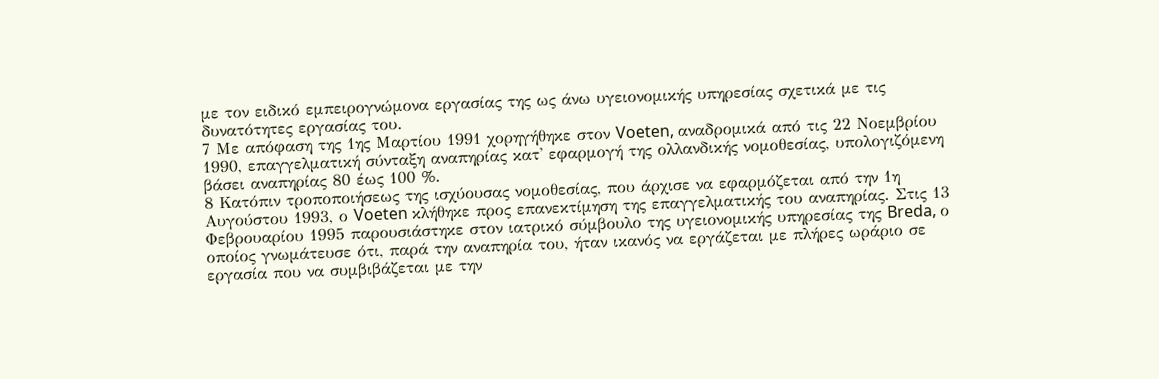με τον ειδικό εμπειρογνώμονα εργασίας της ως άνω υγειονομικής υπηρεσίας σχετικά με τις δυνατότητες εργασίας του.
7 Με απόφαση της 1ης Μαρτίου 1991 χορηγήθηκε στον Voeten, αναδρομικά από τις 22 Νοεμβρίου 1990, επαγγελματική σύνταξη αναπηρίας κατ' εφαρμογή της ολλανδικής νομοθεσίας, υπολογιζόμενη βάσει αναπηρίας 80 έως 100 %.
8 Κατόπιν τροποποιήσεως της ισχύουσας νομοθεσίας, που άρχισε να εφαρμόζεται από την 1η Αυγούστου 1993, ο Voeten κλήθηκε προς επανεκτίμηση της επαγγελματικής του αναπηρίας. Στις 13 Φεβρουαρίου 1995 παρουσιάστηκε στον ιατρικό σύμβουλο της υγειονομικής υπηρεσίας της Breda, ο οποίος γνωμάτευσε ότι, παρά την αναπηρία του, ήταν ικανός να εργάζεται με πλήρες ωράριο σε εργασία που να συμβιβάζεται με την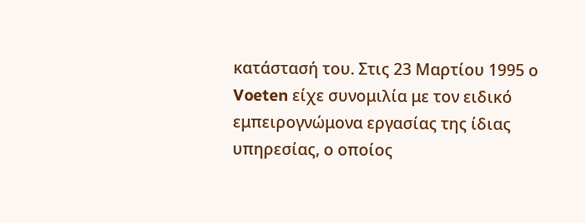κατάστασή του. Στις 23 Μαρτίου 1995 ο Voeten είχε συνομιλία με τον ειδικό εμπειρογνώμονα εργασίας της ίδιας υπηρεσίας, ο οποίος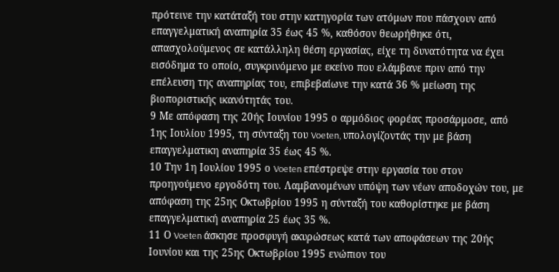πρότεινε την κατάταξή του στην κατηγορία των ατόμων που πάσχουν από επαγγελματική αναπηρία 35 έως 45 %, καθόσον θεωρήθηκε ότι, απασχολούμενος σε κατάλληλη θέση εργασίας, είχε τη δυνατότητα να έχει εισόδημα το οποίο, συγκρινόμενο με εκείνο που ελάμβανε πριν από την επέλευση της αναπηρίας του, επιβεβαίωνε την κατά 36 % μείωση της βιοποριστικής ικανότητάς του.
9 Με απόφαση της 20ής Ιουνίου 1995 ο αρμόδιος φορέας προσάρμοσε, από 1ης Ιουλίου 1995, τη σύνταξη του Voeten, υπολογίζοντάς την με βάση επαγγελματικη αναπηρία 35 έως 45 %.
10 Την 1η Ιουλίου 1995 ο Voeten επέστρεψε στην εργασία του στον προηγούμενο εργοδότη του. Λαμβανομένων υπόψη των νέων αποδοχών του, με απόφαση της 25ης Οκτωβρίου 1995 η σύνταξή του καθορίστηκε με βάση επαγγελματική αναπηρία 25 έως 35 %.
11 Ο Voeten άσκησε προσφυγή ακυρώσεως κατά των αποφάσεων της 20ής Ιουνίου και της 25ης Οκτωβρίου 1995 ενώπιον του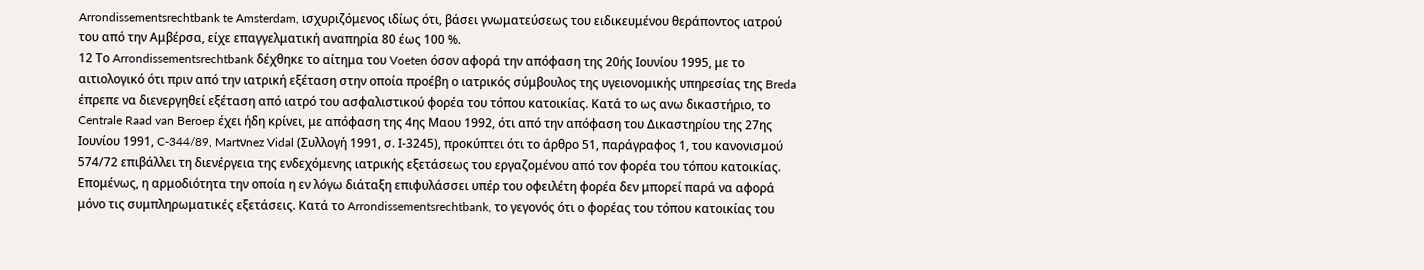Arrondissementsrechtbank te Amsterdam, ισχυριζόμενος ιδίως ότι, βάσει γνωματεύσεως του ειδικευμένου θεράποντος ιατρού του από την Αμβέρσα, είχε επαγγελματική αναπηρία 80 έως 100 %.
12 Το Arrondissementsrechtbank δέχθηκε το αίτημα του Voeten όσον αφορά την απόφαση της 20ής Ιουνίου 1995, με το αιτιολογικό ότι πριν από την ιατρική εξέταση στην οποία προέβη ο ιατρικός σύμβουλος της υγειονομικής υπηρεσίας της Breda έπρεπε να διενεργηθεί εξέταση από ιατρό του ασφαλιστικού φορέα του τόπου κατοικίας. Κατά το ως ανω δικαστήριο, το Centrale Raad van Beroep έχει ήδη κρίνει, με απόφαση της 4ης Μαου 1992, ότι από την απόφαση του Δικαστηρίου της 27ης Ιουνίου 1991, C-344/89, Martνnez Vidal (Συλλογή 1991, σ. Ι-3245), προκύπτει ότι το άρθρο 51, παράγραφος 1, του κανονισμού 574/72 επιβάλλει τη διενέργεια της ενδεχόμενης ιατρικής εξετάσεως του εργαζομένου από τον φορέα του τόπου κατοικίας. Επομένως, η αρμοδιότητα την οποία η εν λόγω διάταξη επιφυλάσσει υπέρ του οφειλέτη φορέα δεν μπορεί παρά να αφορά μόνο τις συμπληρωματικές εξετάσεις. Κατά το Arrondissementsrechtbank, το γεγονός ότι ο φορέας του τόπου κατοικίας του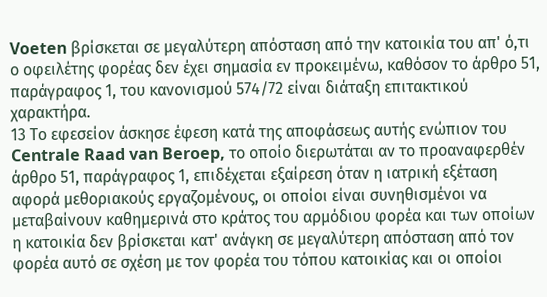Voeten βρίσκεται σε μεγαλύτερη απόσταση από την κατοικία του απ' ό,τι ο οφειλέτης φορέας δεν έχει σημασία εν προκειμένω, καθόσον το άρθρο 51, παράγραφος 1, του κανονισμού 574/72 είναι διάταξη επιτακτικού χαρακτήρα.
13 Το εφεσείον άσκησε έφεση κατά της αποφάσεως αυτής ενώπιον του Centrale Raad van Beroep, το οποίο διερωτάται αν το προαναφερθέν άρθρο 51, παράγραφος 1, επιδέχεται εξαίρεση όταν η ιατρική εξέταση αφορά μεθοριακούς εργαζομένους, οι οποίοι είναι συνηθισμένοι να μεταβαίνουν καθημερινά στο κράτος του αρμόδιου φορέα και των οποίων η κατοικία δεν βρίσκεται κατ' ανάγκη σε μεγαλύτερη απόσταση από τον φορέα αυτό σε σχέση με τον φορέα του τόπου κατοικίας και οι οποίοι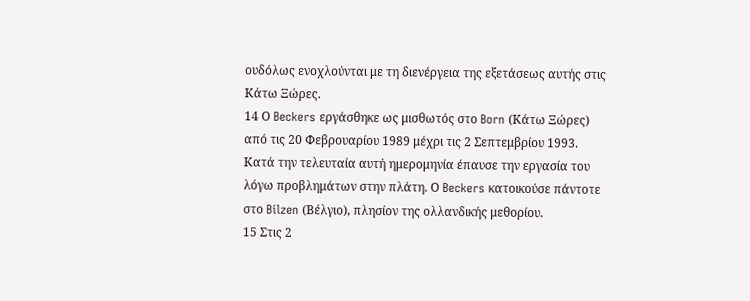ουδόλως ενοχλούνται με τη διενέργεια της εξετάσεως αυτής στις Κάτω Ξώρες.
14 Ο Beckers εργάσθηκε ως μισθωτός στο Born (Κάτω Ξώρες) από τις 20 Φεβρουαρίου 1989 μέχρι τις 2 Σεπτεμβρίου 1993. Κατά την τελευταία αυτή ημερομηνία έπαυσε την εργασία του λόγω προβλημάτων στην πλάτη. Ο Beckers κατοικούσε πάντοτε στο Bilzen (Βέλγιο), πλησίον της ολλανδικής μεθορίου.
15 Στις 2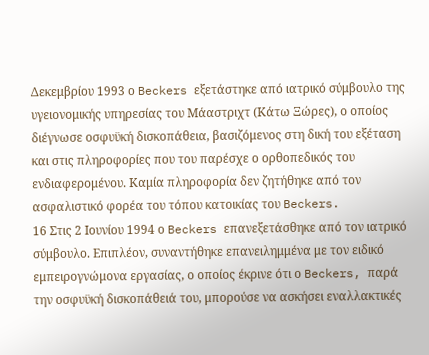Δεκεμβρίου 1993 ο Beckers εξετάστηκε από ιατρικό σύμβουλο της υγειονομικής υπηρεσίας του Μάαστριχτ (Κάτω Ξώρες), ο οποίος διέγνωσε οσφυϋκή δισκοπάθεια, βασιζόμενος στη δική του εξέταση και στις πληροφορίες που του παρέσχε ο ορθοπεδικός του ενδιαφερομένου. Καμία πληροφορία δεν ζητήθηκε από τον ασφαλιστικό φορέα του τόπου κατοικίας του Beckers.
16 Στις 2 Ιουνίου 1994 ο Beckers επανεξετάσθηκε από τον ιατρικό σύμβουλο. Επιπλέον, συναντήθηκε επανειλημμένα με τον ειδικό εμπειρογνώμονα εργασίας, ο οποίος έκρινε ότι ο Beckers, παρά την οσφυϋκή δισκοπάθειά του, μπορούσε να ασκήσει εναλλακτικές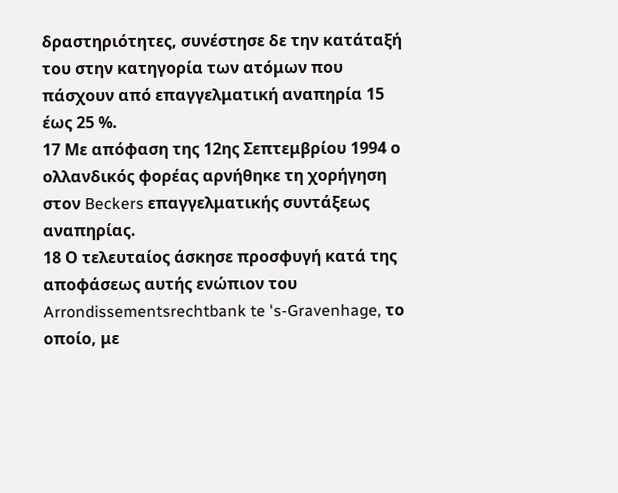δραστηριότητες, συνέστησε δε την κατάταξή του στην κατηγορία των ατόμων που πάσχουν από επαγγελματική αναπηρία 15 έως 25 %.
17 Με απόφαση της 12ης Σεπτεμβρίου 1994 ο ολλανδικός φορέας αρνήθηκε τη χορήγηση στον Beckers επαγγελματικής συντάξεως αναπηρίας.
18 Ο τελευταίος άσκησε προσφυγή κατά της αποφάσεως αυτής ενώπιον του Arrondissementsrechtbank te 's-Gravenhage, το οποίο, με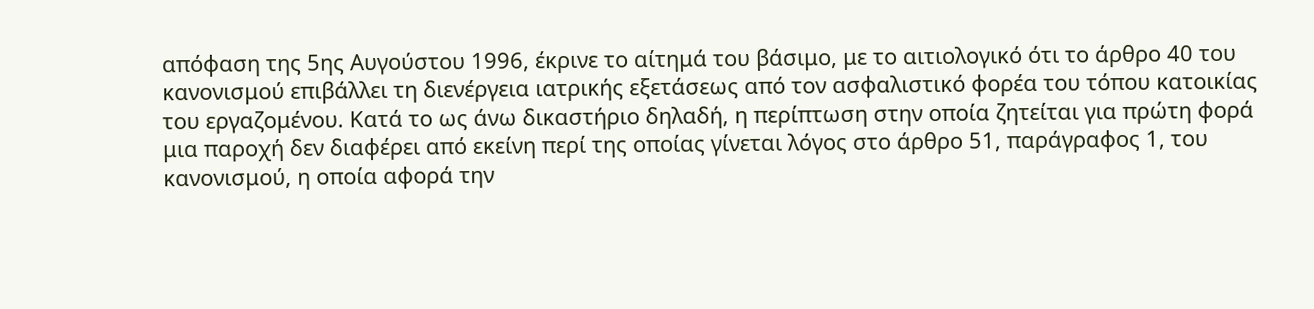απόφαση της 5ης Αυγούστου 1996, έκρινε το αίτημά του βάσιμο, με το αιτιολογικό ότι το άρθρο 40 του κανονισμού επιβάλλει τη διενέργεια ιατρικής εξετάσεως από τον ασφαλιστικό φορέα του τόπου κατοικίας του εργαζομένου. Κατά το ως άνω δικαστήριο δηλαδή, η περίπτωση στην οποία ζητείται για πρώτη φορά μια παροχή δεν διαφέρει από εκείνη περί της οποίας γίνεται λόγος στο άρθρο 51, παράγραφος 1, του κανονισμού, η οποία αφορά την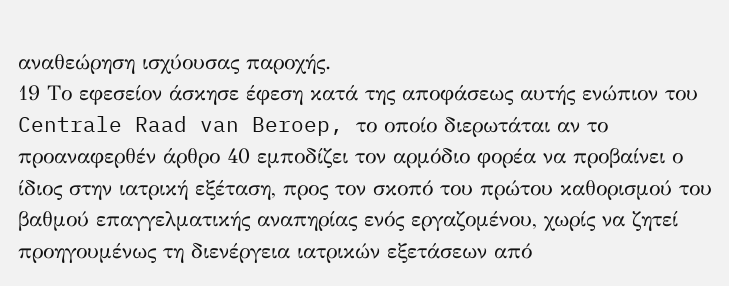αναθεώρηση ισχύουσας παροχής.
19 Το εφεσείον άσκησε έφεση κατά της αποφάσεως αυτής ενώπιον του Centrale Raad van Beroep, το οποίο διερωτάται αν το προαναφερθέν άρθρο 40 εμποδίζει τον αρμόδιο φορέα να προβαίνει ο ίδιος στην ιατρική εξέταση, προς τον σκοπό του πρώτου καθορισμού του βαθμού επαγγελματικής αναπηρίας ενός εργαζομένου, χωρίς να ζητεί προηγουμένως τη διενέργεια ιατρικών εξετάσεων από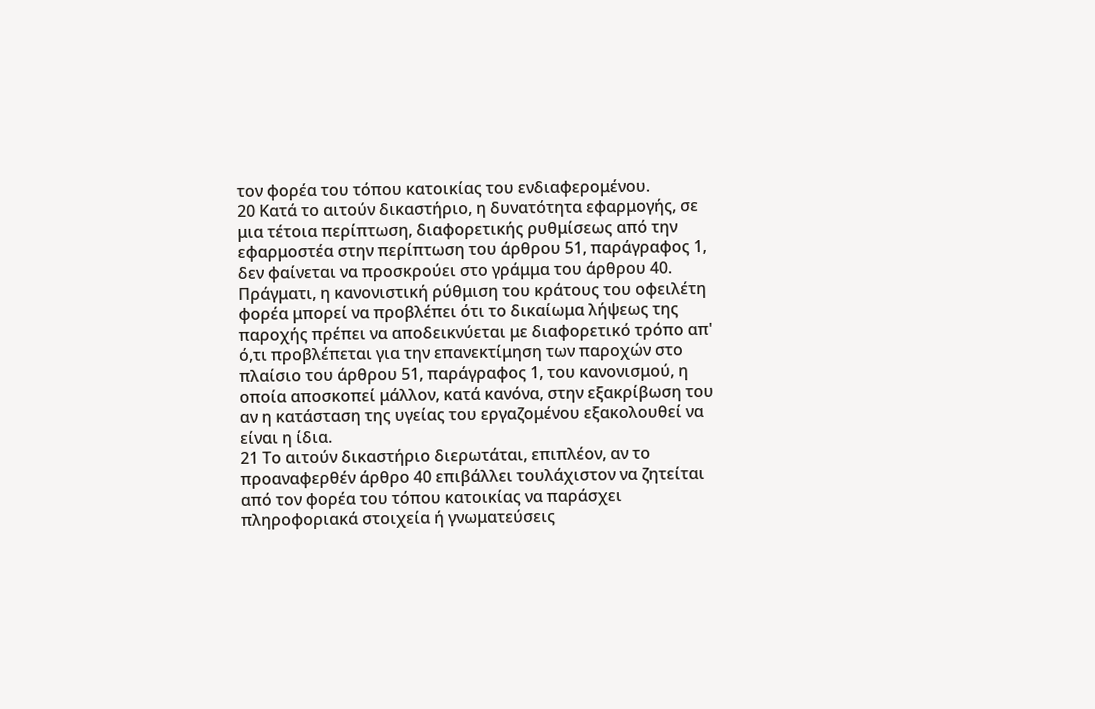τον φορέα του τόπου κατοικίας του ενδιαφερομένου.
20 Κατά το αιτούν δικαστήριο, η δυνατότητα εφαρμογής, σε μια τέτοια περίπτωση, διαφορετικής ρυθμίσεως από την εφαρμοστέα στην περίπτωση του άρθρου 51, παράγραφος 1, δεν φαίνεται να προσκρούει στο γράμμα του άρθρου 40. Πράγματι, η κανονιστική ρύθμιση του κράτους του οφειλέτη φορέα μπορεί να προβλέπει ότι το δικαίωμα λήψεως της παροχής πρέπει να αποδεικνύεται με διαφορετικό τρόπο απ' ό,τι προβλέπεται για την επανεκτίμηση των παροχών στο πλαίσιο του άρθρου 51, παράγραφος 1, του κανονισμού, η οποία αποσκοπεί μάλλον, κατά κανόνα, στην εξακρίβωση του αν η κατάσταση της υγείας του εργαζομένου εξακολουθεί να είναι η ίδια.
21 Το αιτούν δικαστήριο διερωτάται, επιπλέον, αν το προαναφερθέν άρθρο 40 επιβάλλει τουλάχιστον να ζητείται από τον φορέα του τόπου κατοικίας να παράσχει πληροφοριακά στοιχεία ή γνωματεύσεις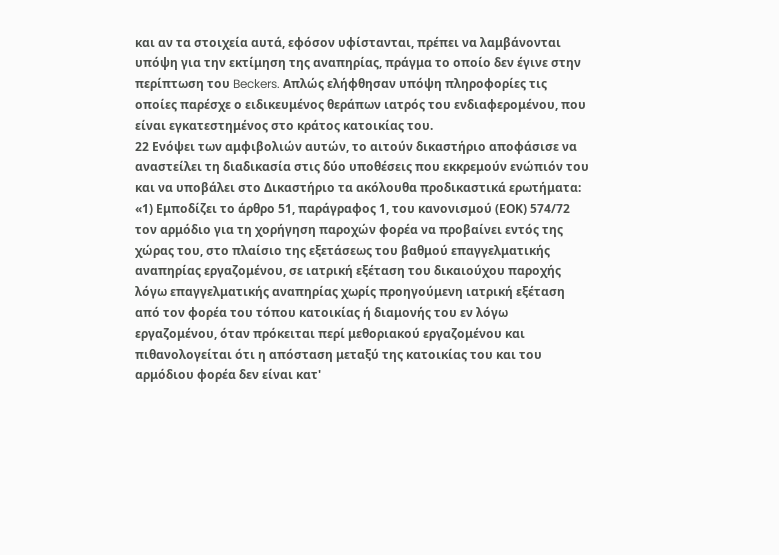και αν τα στοιχεία αυτά, εφόσον υφίστανται, πρέπει να λαμβάνονται υπόψη για την εκτίμηση της αναπηρίας, πράγμα το οποίο δεν έγινε στην περίπτωση του Beckers. Απλώς ελήφθησαν υπόψη πληροφορίες τις οποίες παρέσχε ο ειδικευμένος θεράπων ιατρός του ενδιαφερομένου, που είναι εγκατεστημένος στο κράτος κατοικίας του.
22 Ενόψει των αμφιβολιών αυτών, το αιτούν δικαστήριο αποφάσισε να αναστείλει τη διαδικασία στις δύο υποθέσεις που εκκρεμούν ενώπιόν του και να υποβάλει στο Δικαστήριο τα ακόλουθα προδικαστικά ερωτήματα:
«1) Εμποδίζει το άρθρο 51, παράγραφος 1, του κανονισμού (ΕΟΚ) 574/72 τον αρμόδιο για τη χορήγηση παροχών φορέα να προβαίνει εντός της χώρας του, στο πλαίσιο της εξετάσεως του βαθμού επαγγελματικής αναπηρίας εργαζομένου, σε ιατρική εξέταση του δικαιούχου παροχής λόγω επαγγελματικής αναπηρίας χωρίς προηγούμενη ιατρική εξέταση από τον φορέα του τόπου κατοικίας ή διαμονής του εν λόγω εργαζομένου, όταν πρόκειται περί μεθοριακού εργαζομένου και πιθανολογείται ότι η απόσταση μεταξύ της κατοικίας του και του αρμόδιου φορέα δεν είναι κατ'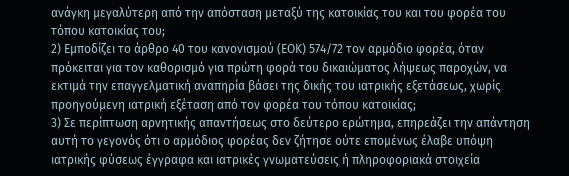ανάγκη μεγαλύτερη από την απόσταση μεταξύ της κατοικίας του και του φορέα του τόπου κατοικίας του;
2) Εμποδίζει το άρθρο 40 του κανονισμού (ΕΟΚ) 574/72 τον αρμόδιο φορέα, όταν πρόκειται για τον καθορισμό για πρώτη φορά του δικαιώματος λήψεως παροχών, να εκτιμά την επαγγελματική αναπηρία βάσει της δικής του ιατρικής εξετάσεως, χωρίς προηγούμενη ιατρική εξέταση από τον φορέα του τόπου κατοικίας;
3) Σε περίπτωση αρνητικής απαντήσεως στο δεύτερο ερώτημα, επηρεάζει την απάντηση αυτή το γεγονός ότι ο αρμόδιος φορέας δεν ζήτησε ούτε επομένως έλαβε υπόψη ιατρικής φύσεως έγγραφα και ιατρικές γνωματεύσεις ή πληροφοριακά στοιχεία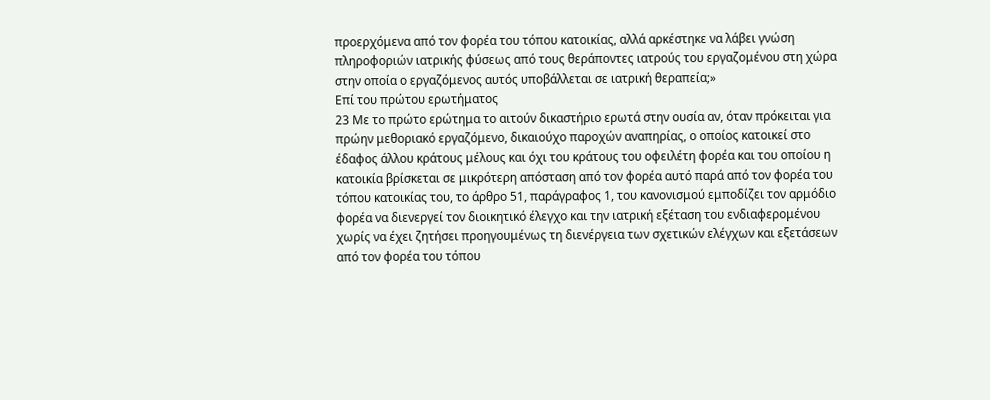προερχόμενα από τον φορέα του τόπου κατοικίας, αλλά αρκέστηκε να λάβει γνώση πληροφοριών ιατρικής φύσεως από τους θεράποντες ιατρούς του εργαζομένου στη χώρα στην οποία ο εργαζόμενος αυτός υποβάλλεται σε ιατρική θεραπεία;»
Επί του πρώτου ερωτήματος
23 Με το πρώτο ερώτημα το αιτούν δικαστήριο ερωτά στην ουσία αν, όταν πρόκειται για πρώην μεθοριακό εργαζόμενο, δικαιούχο παροχών αναπηρίας, ο οποίος κατοικεί στο έδαφος άλλου κράτους μέλους και όχι του κράτους του οφειλέτη φορέα και του οποίου η κατοικία βρίσκεται σε μικρότερη απόσταση από τον φορέα αυτό παρά από τον φορέα του τόπου κατοικίας του, το άρθρο 51, παράγραφος 1, του κανονισμού εμποδίζει τον αρμόδιο φορέα να διενεργεί τον διοικητικό έλεγχο και την ιατρική εξέταση του ενδιαφερομένου χωρίς να έχει ζητήσει προηγουμένως τη διενέργεια των σχετικών ελέγχων και εξετάσεων από τον φορέα του τόπου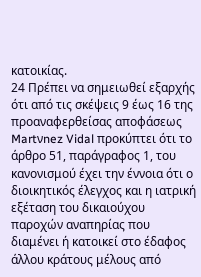κατοικίας.
24 Πρέπει να σημειωθεί εξαρχής ότι από τις σκέψεις 9 έως 16 της προαναφερθείσας αποφάσεως Martνnez Vidal προκύπτει ότι το άρθρο 51, παράγραφος 1, του κανονισμού έχει την έννοια ότι ο διοικητικός έλεγχος και η ιατρική εξέταση του δικαιούχου παροχών αναπηρίας που διαμένει ή κατοικεί στο έδαφος άλλου κράτους μέλους από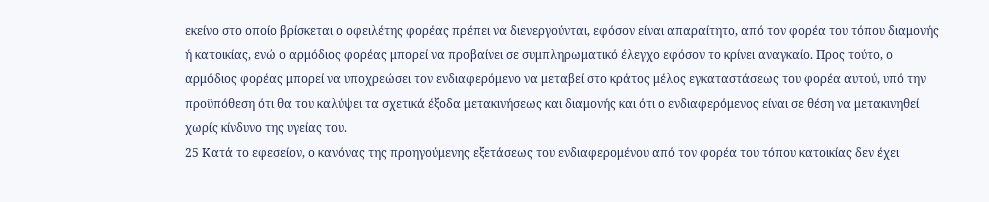εκείνο στο οποίο βρίσκεται ο οφειλέτης φορέας πρέπει να διενεργούνται, εφόσον είναι απαραίτητο, από τον φορέα του τόπου διαμονής ή κατοικίας, ενώ ο αρμόδιος φορέας μπορεί να προβαίνει σε συμπληρωματικό έλεγχο εφόσον το κρίνει αναγκαίο. Προς τούτο, ο αρμόδιος φορέας μπορεί να υποχρεώσει τον ενδιαφερόμενο να μεταβεί στο κράτος μέλος εγκαταστάσεως του φορέα αυτού, υπό την προϋπόθεση ότι θα του καλύψει τα σχετικά έξοδα μετακινήσεως και διαμονής και ότι ο ενδιαφερόμενος είναι σε θέση να μετακινηθεί χωρίς κίνδυνο της υγείας του.
25 Κατά το εφεσείον, ο κανόνας της προηγούμενης εξετάσεως του ενδιαφερομένου από τον φορέα του τόπου κατοικίας δεν έχει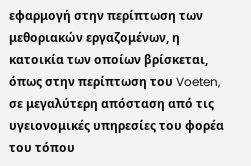εφαρμογή στην περίπτωση των μεθοριακών εργαζομένων, η κατοικία των οποίων βρίσκεται, όπως στην περίπτωση του Voeten, σε μεγαλύτερη απόσταση από τις υγειονομικές υπηρεσίες του φορέα του τόπου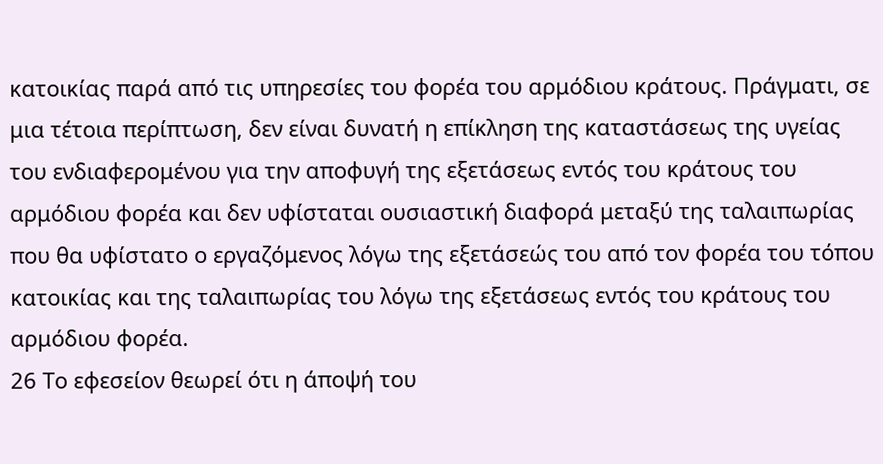κατοικίας παρά από τις υπηρεσίες του φορέα του αρμόδιου κράτους. Πράγματι, σε μια τέτοια περίπτωση, δεν είναι δυνατή η επίκληση της καταστάσεως της υγείας του ενδιαφερομένου για την αποφυγή της εξετάσεως εντός του κράτους του αρμόδιου φορέα και δεν υφίσταται ουσιαστική διαφορά μεταξύ της ταλαιπωρίας που θα υφίστατο ο εργαζόμενος λόγω της εξετάσεώς του από τον φορέα του τόπου κατοικίας και της ταλαιπωρίας του λόγω της εξετάσεως εντός του κράτους του αρμόδιου φορέα.
26 Το εφεσείον θεωρεί ότι η άποψή του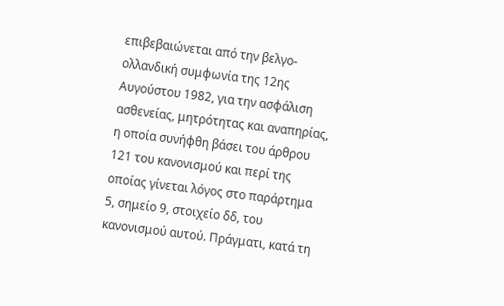επιβεβαιώνεται από την βελγο-ολλανδική συμφωνία της 12ης Αυγούστου 1982, για την ασφάλιση ασθενείας, μητρότητας και αναπηρίας, η οποία συνήφθη βάσει του άρθρου 121 του κανονισμού και περί της οποίας γίνεται λόγος στο παράρτημα 5, σημείο 9, στοιχείο δδ, του κανονισμού αυτού. Πράγματι, κατά τη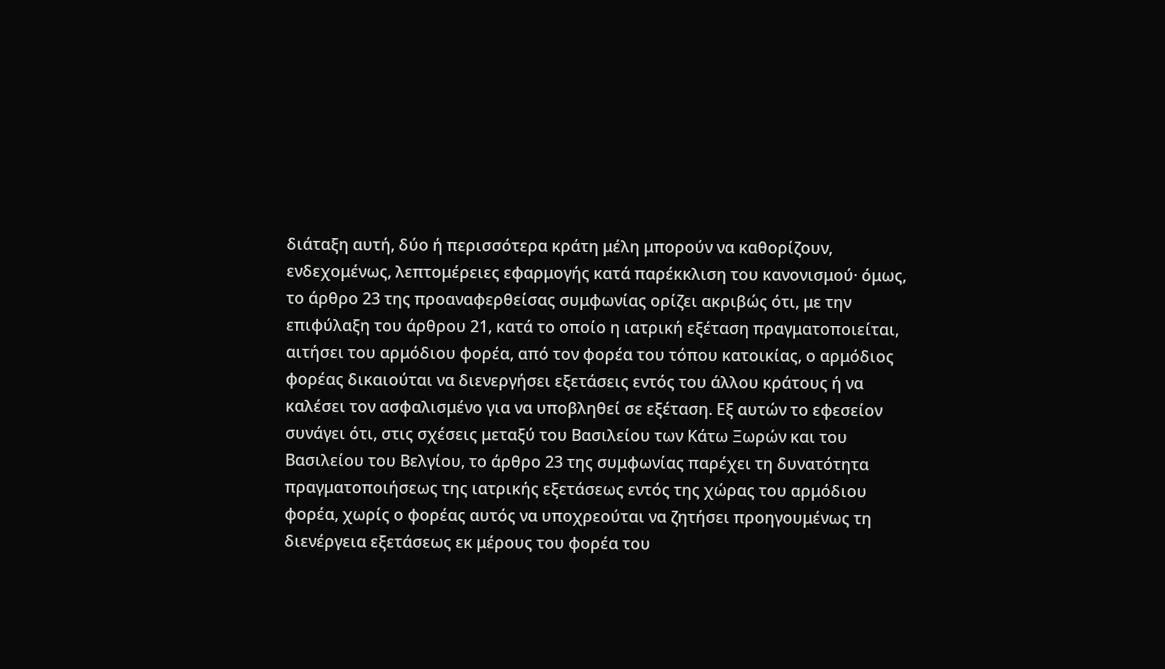διάταξη αυτή, δύο ή περισσότερα κράτη μέλη μπορούν να καθορίζουν, ενδεχομένως, λεπτομέρειες εφαρμογής κατά παρέκκλιση του κανονισμού· όμως, το άρθρο 23 της προαναφερθείσας συμφωνίας ορίζει ακριβώς ότι, με την επιφύλαξη του άρθρου 21, κατά το οποίο η ιατρική εξέταση πραγματοποιείται, αιτήσει του αρμόδιου φορέα, από τον φορέα του τόπου κατοικίας, ο αρμόδιος φορέας δικαιούται να διενεργήσει εξετάσεις εντός του άλλου κράτους ή να καλέσει τον ασφαλισμένο για να υποβληθεί σε εξέταση. Εξ αυτών το εφεσείον συνάγει ότι, στις σχέσεις μεταξύ του Βασιλείου των Κάτω Ξωρών και του Βασιλείου του Βελγίου, το άρθρο 23 της συμφωνίας παρέχει τη δυνατότητα πραγματοποιήσεως της ιατρικής εξετάσεως εντός της χώρας του αρμόδιου φορέα, χωρίς ο φορέας αυτός να υποχρεούται να ζητήσει προηγουμένως τη διενέργεια εξετάσεως εκ μέρους του φορέα του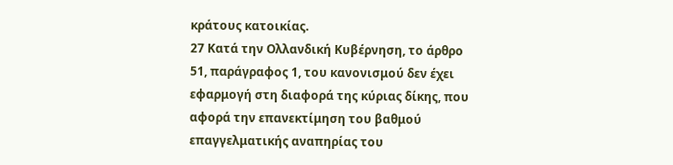κράτους κατοικίας.
27 Κατά την Ολλανδική Κυβέρνηση, το άρθρο 51, παράγραφος 1, του κανονισμού δεν έχει εφαρμογή στη διαφορά της κύριας δίκης, που αφορά την επανεκτίμηση του βαθμού επαγγελματικής αναπηρίας του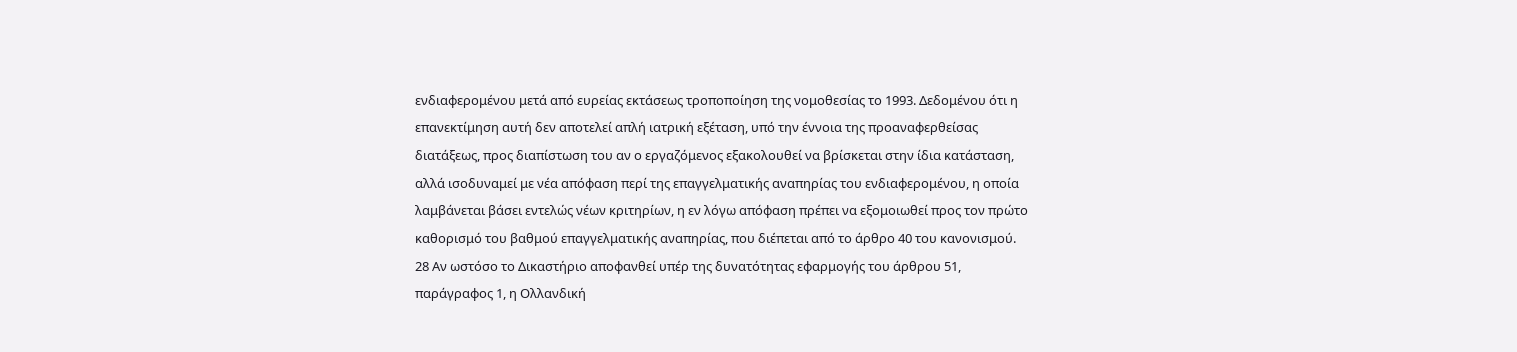ενδιαφερομένου μετά από ευρείας εκτάσεως τροποποίηση της νομοθεσίας το 1993. Δεδομένου ότι η επανεκτίμηση αυτή δεν αποτελεί απλή ιατρική εξέταση, υπό την έννοια της προαναφερθείσας διατάξεως, προς διαπίστωση του αν ο εργαζόμενος εξακολουθεί να βρίσκεται στην ίδια κατάσταση, αλλά ισοδυναμεί με νέα απόφαση περί της επαγγελματικής αναπηρίας του ενδιαφερομένου, η οποία λαμβάνεται βάσει εντελώς νέων κριτηρίων, η εν λόγω απόφαση πρέπει να εξομοιωθεί προς τον πρώτο καθορισμό του βαθμού επαγγελματικής αναπηρίας, που διέπεται από το άρθρο 40 του κανονισμού.
28 Αν ωστόσο το Δικαστήριο αποφανθεί υπέρ της δυνατότητας εφαρμογής του άρθρου 51, παράγραφος 1, η Ολλανδική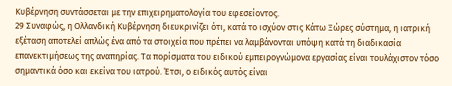Κυβέρνηση συντάσσεται με την επιχειρηματολογία του εφεσείοντος.
29 Συναφώς, η Ολλανδική Κυβέρνηση διευκρινίζει ότι, κατά το ισχύον στις Κάτω Ξώρες σύστημα, η ιατρική εξέταση αποτελεί απλώς ένα από τα στοιχεία που πρέπει να λαμβάνονται υπόψη κατά τη διαδικασία επανεκτιμήσεως της αναπηρίας. Τα πορίσματα του ειδικού εμπειρογνώμονα εργασίας είναι τουλάχιστον τόσο σημαντικά όσο και εκείνα του ιατρού. Έτσι, ο ειδικός αυτός είναι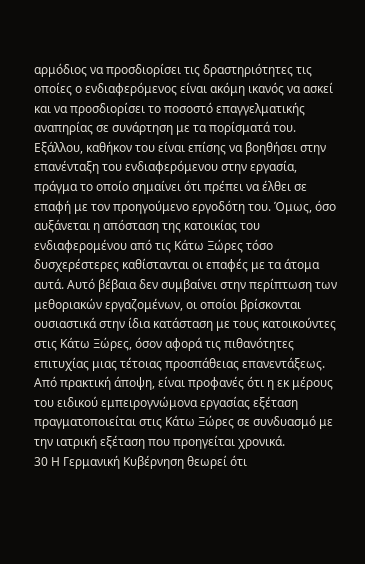αρμόδιος να προσδιορίσει τις δραστηριότητες τις οποίες ο ενδιαφερόμενος είναι ακόμη ικανός να ασκεί και να προσδιορίσει το ποσοστό επαγγελματικής αναπηρίας σε συνάρτηση με τα πορίσματά του. Εξάλλου, καθήκον του είναι επίσης να βοηθήσει στην επανένταξη του ενδιαφερόμενου στην εργασία, πράγμα το οποίο σημαίνει ότι πρέπει να έλθει σε επαφή με τον προηγούμενο εργοδότη του. Όμως, όσο αυξάνεται η απόσταση της κατοικίας του ενδιαφερομένου από τις Κάτω Ξώρες τόσο δυσχερέστερες καθίστανται οι επαφές με τα άτομα αυτά. Αυτό βέβαια δεν συμβαίνει στην περίπτωση των μεθοριακών εργαζομένων, οι οποίοι βρίσκονται ουσιαστικά στην ίδια κατάσταση με τους κατοικούντες στις Κάτω Ξώρες, όσον αφορά τις πιθανότητες επιτυχίας μιας τέτοιας προσπάθειας επανεντάξεως. Από πρακτική άποψη, είναι προφανές ότι η εκ μέρους του ειδικού εμπειρογνώμονα εργασίας εξέταση πραγματοποιείται στις Κάτω Ξώρες σε συνδυασμό με την ιατρική εξέταση που προηγείται χρονικά.
30 Η Γερμανική Κυβέρνηση θεωρεί ότι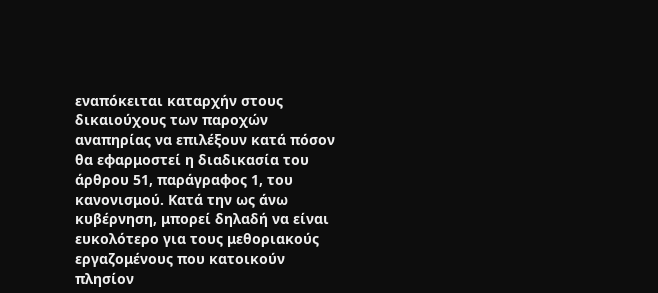εναπόκειται καταρχήν στους δικαιούχους των παροχών αναπηρίας να επιλέξουν κατά πόσον θα εφαρμοστεί η διαδικασία του άρθρου 51, παράγραφος 1, του κανονισμού. Κατά την ως άνω κυβέρνηση, μπορεί δηλαδή να είναι ευκολότερο για τους μεθοριακούς εργαζομένους που κατοικούν πλησίον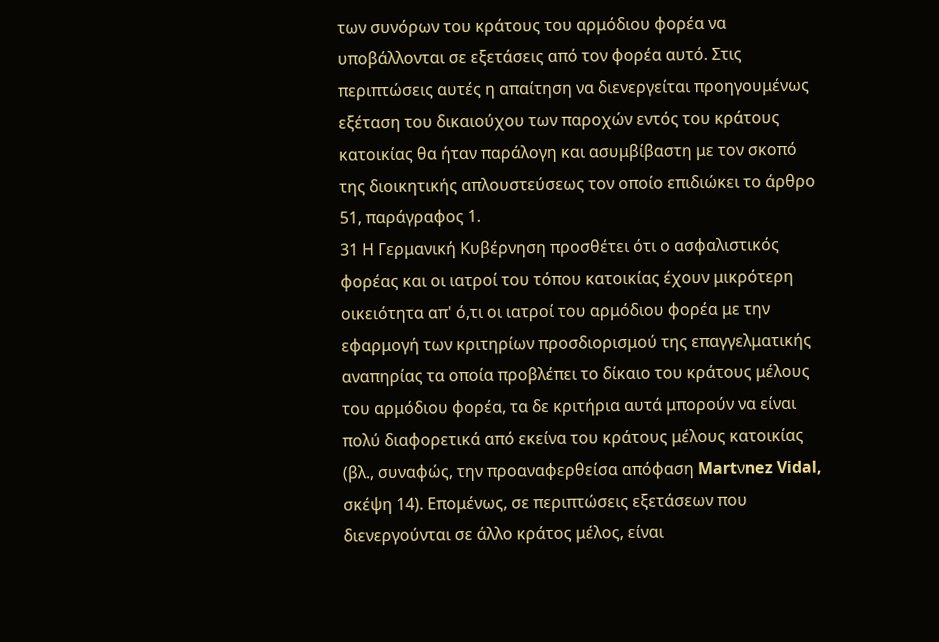των συνόρων του κράτους του αρμόδιου φορέα να υποβάλλονται σε εξετάσεις από τον φορέα αυτό. Στις περιπτώσεις αυτές η απαίτηση να διενεργείται προηγουμένως εξέταση του δικαιούχου των παροχών εντός του κράτους κατοικίας θα ήταν παράλογη και ασυμβίβαστη με τον σκοπό της διοικητικής απλουστεύσεως τον οποίο επιδιώκει το άρθρο 51, παράγραφος 1.
31 Η Γερμανική Κυβέρνηση προσθέτει ότι ο ασφαλιστικός φορέας και οι ιατροί του τόπου κατοικίας έχουν μικρότερη οικειότητα απ' ό,τι οι ιατροί του αρμόδιου φορέα με την εφαρμογή των κριτηρίων προσδιορισμού της επαγγελματικής αναπηρίας τα οποία προβλέπει το δίκαιο του κράτους μέλους του αρμόδιου φορέα, τα δε κριτήρια αυτά μπορούν να είναι πολύ διαφορετικά από εκείνα του κράτους μέλους κατοικίας (βλ., συναφώς, την προαναφερθείσα απόφαση Martνnez Vidal, σκέψη 14). Επομένως, σε περιπτώσεις εξετάσεων που διενεργούνται σε άλλο κράτος μέλος, είναι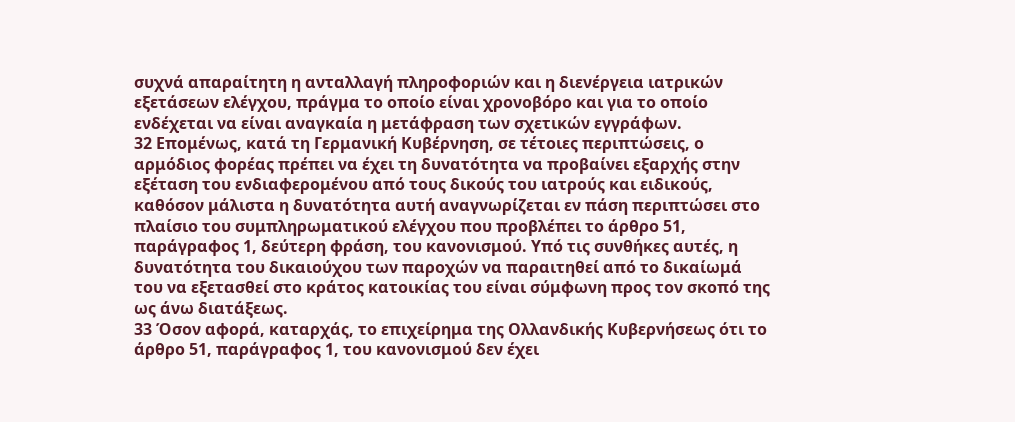συχνά απαραίτητη η ανταλλαγή πληροφοριών και η διενέργεια ιατρικών εξετάσεων ελέγχου, πράγμα το οποίο είναι χρονοβόρο και για το οποίο ενδέχεται να είναι αναγκαία η μετάφραση των σχετικών εγγράφων.
32 Επομένως, κατά τη Γερμανική Κυβέρνηση, σε τέτοιες περιπτώσεις, ο αρμόδιος φορέας πρέπει να έχει τη δυνατότητα να προβαίνει εξαρχής στην εξέταση του ενδιαφερομένου από τους δικούς του ιατρούς και ειδικούς, καθόσον μάλιστα η δυνατότητα αυτή αναγνωρίζεται εν πάση περιπτώσει στο πλαίσιο του συμπληρωματικού ελέγχου που προβλέπει το άρθρο 51, παράγραφος 1, δεύτερη φράση, του κανονισμού. Υπό τις συνθήκες αυτές, η δυνατότητα του δικαιούχου των παροχών να παραιτηθεί από το δικαίωμά του να εξετασθεί στο κράτος κατοικίας του είναι σύμφωνη προς τον σκοπό της ως άνω διατάξεως.
33 Όσον αφορά, καταρχάς, το επιχείρημα της Ολλανδικής Κυβερνήσεως ότι το άρθρο 51, παράγραφος 1, του κανονισμού δεν έχει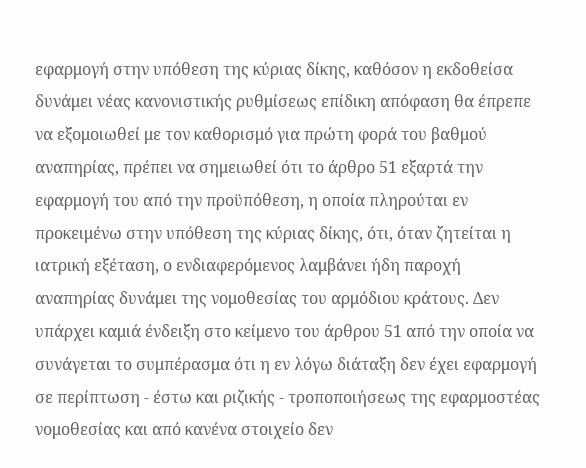εφαρμογή στην υπόθεση της κύριας δίκης, καθόσον η εκδοθείσα δυνάμει νέας κανονιστικής ρυθμίσεως επίδικη απόφαση θα έπρεπε να εξομοιωθεί με τον καθορισμό για πρώτη φορά του βαθμού αναπηρίας, πρέπει να σημειωθεί ότι το άρθρο 51 εξαρτά την εφαρμογή του από την προϋπόθεση, η οποία πληρούται εν προκειμένω στην υπόθεση της κύριας δίκης, ότι, όταν ζητείται η ιατρική εξέταση, ο ενδιαφερόμενος λαμβάνει ήδη παροχή αναπηρίας δυνάμει της νομοθεσίας του αρμόδιου κράτους. Δεν υπάρχει καμιά ένδειξη στο κείμενο του άρθρου 51 από την οποία να συνάγεται το συμπέρασμα ότι η εν λόγω διάταξη δεν έχει εφαρμογή σε περίπτωση - έστω και ριζικής - τροποποιήσεως της εφαρμοστέας νομοθεσίας και από κανένα στοιχείο δεν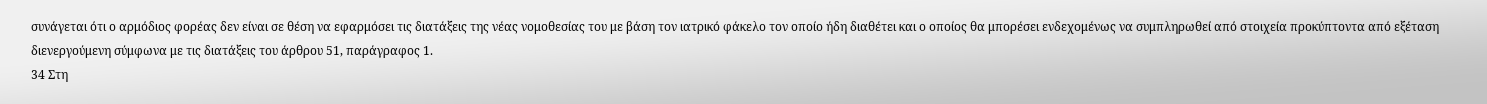συνάγεται ότι ο αρμόδιος φορέας δεν είναι σε θέση να εφαρμόσει τις διατάξεις της νέας νομοθεσίας του με βάση τον ιατρικό φάκελο τον οποίο ήδη διαθέτει και ο οποίος θα μπορέσει ενδεχομένως να συμπληρωθεί από στοιχεία προκύπτοντα από εξέταση διενεργούμενη σύμφωνα με τις διατάξεις του άρθρου 51, παράγραφος 1.
34 Στη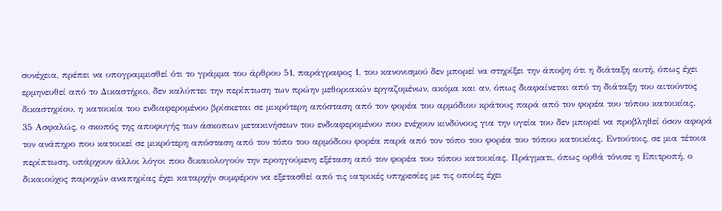συνέχεια, πρέπει να υπογραμμισθεί ότι το γράμμα του άρθρου 51, παράγραφος 1, του κανονισμού δεν μπορεί να στηρίξει την άποψη ότι η διάταξη αυτή, όπως έχει ερμηνευθεί από το Δικαστήριο, δεν καλύπτει την περίπτωση των πρώην μεθοριακών εργαζομένων, ακόμα και αν, όπως διαφαίνεται από τη διάταξη του αιτούντος δικαστηρίου, η κατοικία του ενδιαφερομένου βρίσκεται σε μικρότερη απόσταση από τον φορέα του αρμόδιου κράτους παρά από τον φορέα του τόπου κατοικίας.
35 Ασφαλώς, ο σκοπός της αποφυγής των άσκοπων μετακινήσεων του ενδιαφερομένου που ενέχουν κινδύνους για την υγεία του δεν μπορεί να προβληθεί όσον αφορά τον ανάπηρο που κατοικεί σε μικρότερη απόσταση από τον τόπο του αρμόδιου φορέα παρά από τον τόπο του φορέα του τόπου κατοικίας. Εντούτοις, σε μια τέτοια περίπτωση, υπάρχουν άλλοι λόγοι που δικαιολογούν την προηγούμενη εξέταση από τον φορέα του τόπου κατοικίας. Πράγματι, όπως ορθά τόνισε η Επιτροπή, ο δικαιούχος παροχών αναπηρίας έχει καταρχήν συμφέρον να εξετασθεί από τις ιατρικές υπηρεσίες με τις οποίες έχει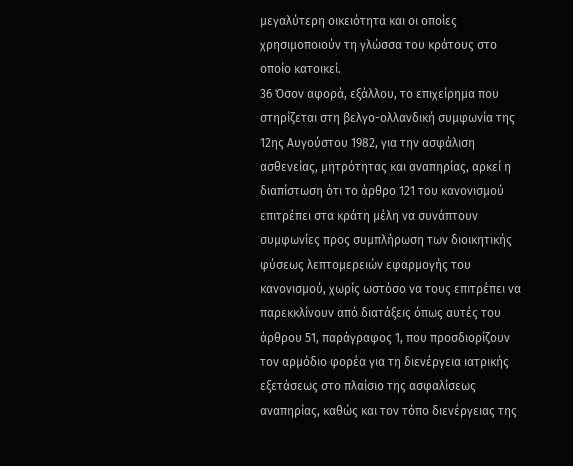μεγαλύτερη οικειότητα και οι οποίες χρησιμοποιούν τη γλώσσα του κράτους στο οποίο κατοικεί.
36 Όσον αφορά, εξάλλου, το επιχείρημα που στηρίζεται στη βελγο-ολλανδική συμφωνία της 12ης Αυγούστου 1982, για την ασφάλιση ασθενείας, μητρότητας και αναπηρίας, αρκεί η διαπίστωση ότι το άρθρο 121 του κανονισμού επιτρέπει στα κράτη μέλη να συνάπτουν συμφωνίες προς συμπλήρωση των διοικητικής φύσεως λεπτομερειών εφαρμογής του κανονισμού, χωρίς ωστόσο να τους επιτρέπει να παρεκκλίνουν από διατάξεις όπως αυτές του άρθρου 51, παράγραφος 1, που προσδιορίζουν τον αρμόδιο φορέα για τη διενέργεια ιατρικής εξετάσεως στο πλαίσιο της ασφαλίσεως αναπηρίας, καθώς και τον τόπο διενέργειας της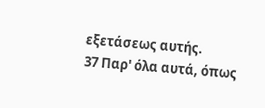εξετάσεως αυτής.
37 Παρ' όλα αυτά, όπως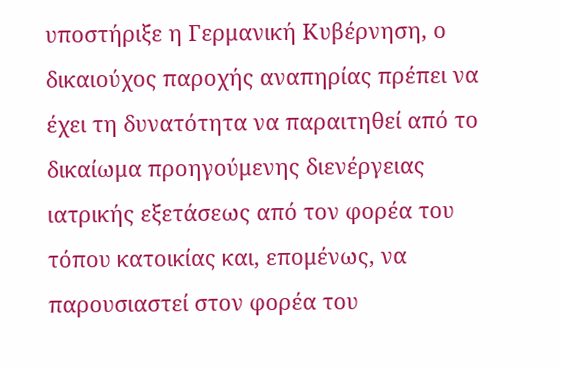υποστήριξε η Γερμανική Κυβέρνηση, ο δικαιούχος παροχής αναπηρίας πρέπει να έχει τη δυνατότητα να παραιτηθεί από το δικαίωμα προηγούμενης διενέργειας ιατρικής εξετάσεως από τον φορέα του τόπου κατοικίας και, επομένως, να παρουσιαστεί στον φορέα του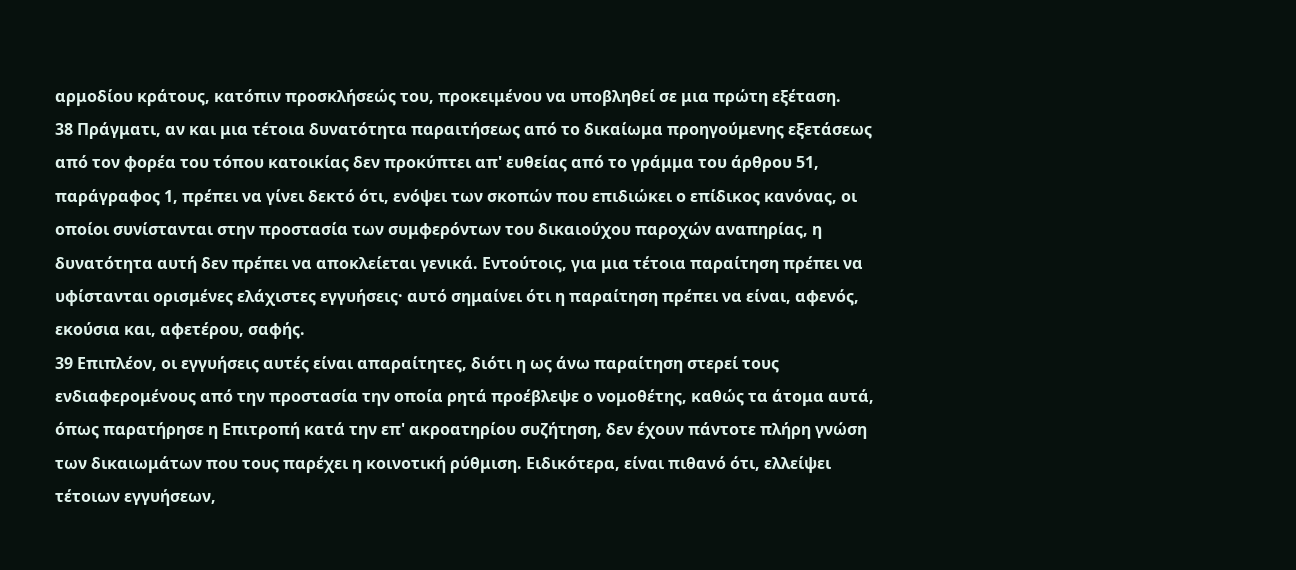αρμοδίου κράτους, κατόπιν προσκλήσεώς του, προκειμένου να υποβληθεί σε μια πρώτη εξέταση.
38 Πράγματι, αν και μια τέτοια δυνατότητα παραιτήσεως από το δικαίωμα προηγούμενης εξετάσεως από τον φορέα του τόπου κατοικίας δεν προκύπτει απ' ευθείας από το γράμμα του άρθρου 51, παράγραφος 1, πρέπει να γίνει δεκτό ότι, ενόψει των σκοπών που επιδιώκει ο επίδικος κανόνας, οι οποίοι συνίστανται στην προστασία των συμφερόντων του δικαιούχου παροχών αναπηρίας, η δυνατότητα αυτή δεν πρέπει να αποκλείεται γενικά. Εντούτοις, για μια τέτοια παραίτηση πρέπει να υφίστανται ορισμένες ελάχιστες εγγυήσεις· αυτό σημαίνει ότι η παραίτηση πρέπει να είναι, αφενός, εκούσια και, αφετέρου, σαφής.
39 Επιπλέον, οι εγγυήσεις αυτές είναι απαραίτητες, διότι η ως άνω παραίτηση στερεί τους ενδιαφερομένους από την προστασία την οποία ρητά προέβλεψε ο νομοθέτης, καθώς τα άτομα αυτά, όπως παρατήρησε η Επιτροπή κατά την επ' ακροατηρίου συζήτηση, δεν έχουν πάντοτε πλήρη γνώση των δικαιωμάτων που τους παρέχει η κοινοτική ρύθμιση. Ειδικότερα, είναι πιθανό ότι, ελλείψει τέτοιων εγγυήσεων,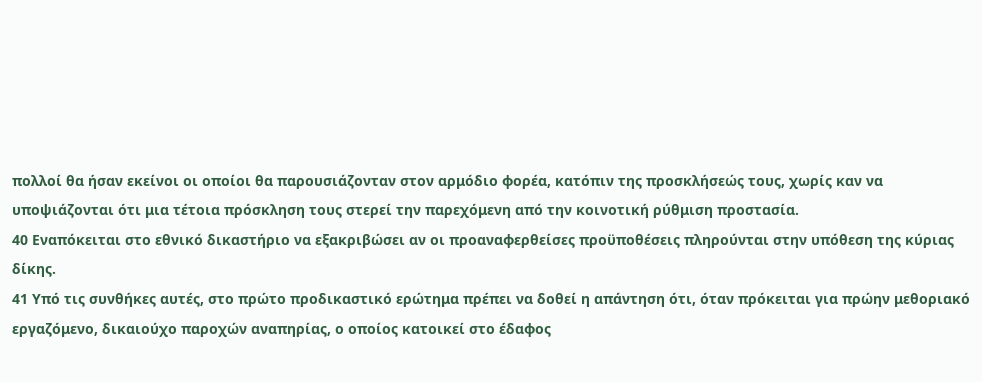πολλοί θα ήσαν εκείνοι οι οποίοι θα παρουσιάζονταν στον αρμόδιο φορέα, κατόπιν της προσκλήσεώς τους, χωρίς καν να υποψιάζονται ότι μια τέτοια πρόσκληση τους στερεί την παρεχόμενη από την κοινοτική ρύθμιση προστασία.
40 Εναπόκειται στο εθνικό δικαστήριο να εξακριβώσει αν οι προαναφερθείσες προϋποθέσεις πληρούνται στην υπόθεση της κύριας δίκης.
41 Υπό τις συνθήκες αυτές, στο πρώτο προδικαστικό ερώτημα πρέπει να δοθεί η απάντηση ότι, όταν πρόκειται για πρώην μεθοριακό εργαζόμενο, δικαιούχο παροχών αναπηρίας, ο οποίος κατοικεί στο έδαφος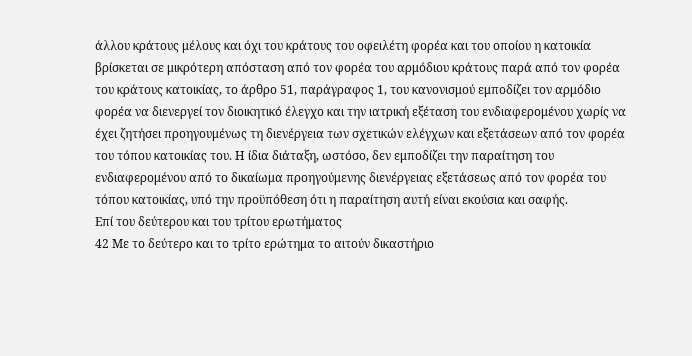άλλου κράτους μέλους και όχι του κράτους του οφειλέτη φορέα και του οποίου η κατοικία βρίσκεται σε μικρότερη απόσταση από τον φορέα του αρμόδιου κράτους παρά από τον φορέα του κράτους κατοικίας, το άρθρο 51, παράγραφος 1, του κανονισμού εμποδίζει τον αρμόδιο φορέα να διενεργεί τον διοικητικό έλεγχο και την ιατρική εξέταση του ενδιαφερομένου χωρίς να έχει ζητήσει προηγουμένως τη διενέργεια των σχετικών ελέγχων και εξετάσεων από τον φορέα του τόπου κατοικίας του. Η ίδια διάταξη, ωστόσο, δεν εμποδίζει την παραίτηση του ενδιαφερομένου από το δικαίωμα προηγούμενης διενέργειας εξετάσεως από τον φορέα του τόπου κατοικίας, υπό την προϋπόθεση ότι η παραίτηση αυτή είναι εκούσια και σαφής.
Επί του δεύτερου και του τρίτου ερωτήματος
42 Με το δεύτερο και το τρίτο ερώτημα το αιτούν δικαστήριο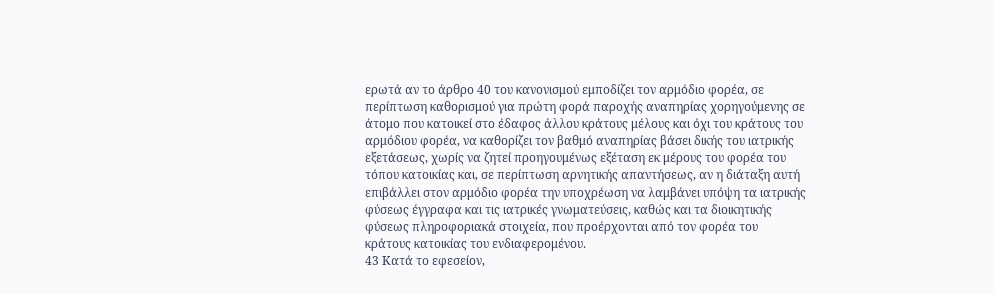ερωτά αν το άρθρο 40 του κανονισμού εμποδίζει τον αρμόδιο φορέα, σε περίπτωση καθορισμού για πρώτη φορά παροχής αναπηρίας χορηγούμενης σε άτομο που κατοικεί στο έδαφος άλλου κράτους μέλους και όχι του κράτους του αρμόδιου φορέα, να καθορίζει τον βαθμό αναπηρίας βάσει δικής του ιατρικής εξετάσεως, χωρίς να ζητεί προηγουμένως εξέταση εκ μέρους του φορέα του τόπου κατοικίας και, σε περίπτωση αρνητικής απαντήσεως, αν η διάταξη αυτή επιβάλλει στον αρμόδιο φορέα την υποχρέωση να λαμβάνει υπόψη τα ιατρικής φύσεως έγγραφα και τις ιατρικές γνωματεύσεις, καθώς και τα διοικητικής φύσεως πληροφοριακά στοιχεία, που προέρχονται από τον φορέα του κράτους κατοικίας του ενδιαφερομένου.
43 Κατά το εφεσείον,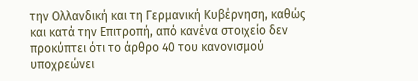την Ολλανδική και τη Γερμανική Κυβέρνηση, καθώς και κατά την Επιτροπή, από κανένα στοιχείο δεν προκύπτει ότι το άρθρο 40 του κανονισμού υποχρεώνει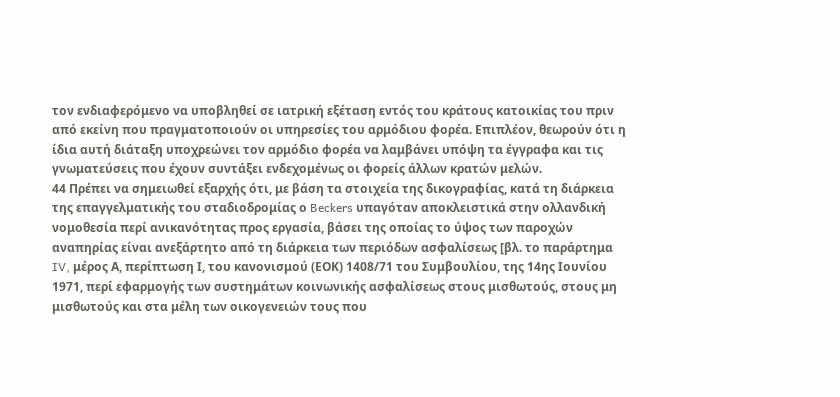τον ενδιαφερόμενο να υποβληθεί σε ιατρική εξέταση εντός του κράτους κατοικίας του πριν από εκείνη που πραγματοποιούν οι υπηρεσίες του αρμόδιου φορέα. Επιπλέον, θεωρούν ότι η ίδια αυτή διάταξη υποχρεώνει τον αρμόδιο φορέα να λαμβάνει υπόψη τα έγγραφα και τις γνωματεύσεις που έχουν συντάξει ενδεχομένως οι φορείς άλλων κρατών μελών.
44 Πρέπει να σημειωθεί εξαρχής ότι, με βάση τα στοιχεία της δικογραφίας, κατά τη διάρκεια της επαγγελματικής του σταδιοδρομίας ο Beckers υπαγόταν αποκλειστικά στην ολλανδική νομοθεσία περί ανικανότητας προς εργασία, βάσει της οποίας το ύψος των παροχών αναπηρίας είναι ανεξάρτητο από τη διάρκεια των περιόδων ασφαλίσεως [βλ. το παράρτημα IV, μέρος Α, περίπτωση Ι, του κανονισμού (ΕΟΚ) 1408/71 του Συμβουλίου, της 14ης Ιουνίου 1971, περί εφαρμογής των συστημάτων κοινωνικής ασφαλίσεως στους μισθωτούς, στους μη μισθωτούς και στα μέλη των οικογενειών τους που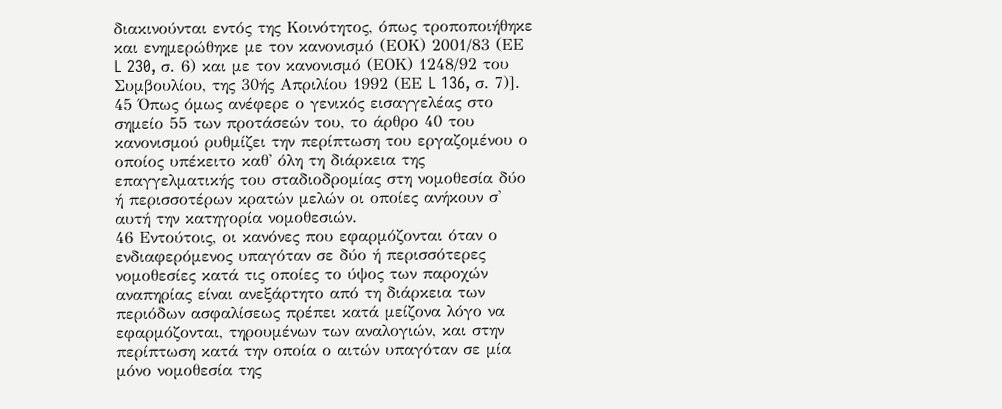διακινούνται εντός της Κοινότητος, όπως τροποποιήθηκε και ενημερώθηκε με τον κανονισμό (ΕΟΚ) 2001/83 (ΕΕ L 230, σ. 6) και με τον κανονισμό (ΕΟΚ) 1248/92 του Συμβουλίου, της 30ής Απριλίου 1992 (ΕΕ L 136, σ. 7)].
45 Όπως όμως ανέφερε ο γενικός εισαγγελέας στο σημείο 55 των προτάσεών του, το άρθρο 40 του κανονισμού ρυθμίζει την περίπτωση του εργαζομένου ο οποίος υπέκειτο καθ' όλη τη διάρκεια της επαγγελματικής του σταδιοδρομίας στη νομοθεσία δύο ή περισσοτέρων κρατών μελών οι οποίες ανήκουν σ' αυτή την κατηγορία νομοθεσιών.
46 Εντούτοις, οι κανόνες που εφαρμόζονται όταν ο ενδιαφερόμενος υπαγόταν σε δύο ή περισσότερες νομοθεσίες κατά τις οποίες το ύψος των παροχών αναπηρίας είναι ανεξάρτητο από τη διάρκεια των περιόδων ασφαλίσεως πρέπει κατά μείζονα λόγο να εφαρμόζονται, τηρουμένων των αναλογιών, και στην περίπτωση κατά την οποία ο αιτών υπαγόταν σε μία μόνο νομοθεσία της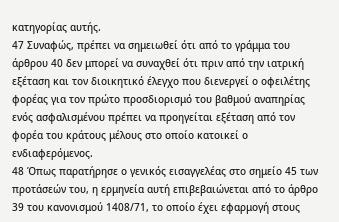κατηγορίας αυτής.
47 Συναφώς, πρέπει να σημειωθεί ότι από το γράμμα του άρθρου 40 δεν μπορεί να συναχθεί ότι πριν από την ιατρική εξέταση και τον διοικητικό έλεγχο που διενεργεί ο οφειλέτης φορέας για τον πρώτο προσδιορισμό του βαθμού αναπηρίας ενός ασφαλισμένου πρέπει να προηγείται εξέταση από τον φορέα του κράτους μέλους στο οποίο κατοικεί ο ενδιαφερόμενος.
48 Όπως παρατήρησε ο γενικός εισαγγελέας στο σημείο 45 των προτάσεών του, η ερμηνεία αυτή επιβεβαιώνεται από το άρθρο 39 του κανονισμού 1408/71, το οποίο έχει εφαρμογή στους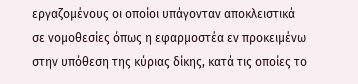εργαζομένους οι οποίοι υπάγονταν αποκλειστικά σε νομοθεσίες όπως η εφαρμοστέα εν προκειμένω στην υπόθεση της κύριας δίκης, κατά τις οποίες το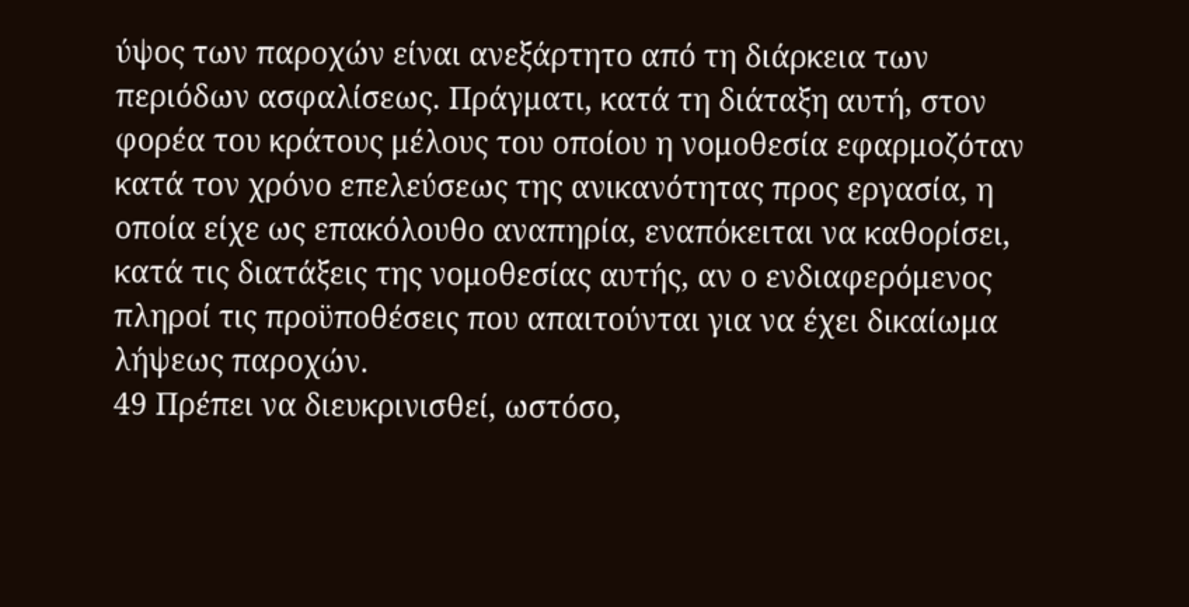ύψος των παροχών είναι ανεξάρτητο από τη διάρκεια των περιόδων ασφαλίσεως. Πράγματι, κατά τη διάταξη αυτή, στον φορέα του κράτους μέλους του οποίου η νομοθεσία εφαρμοζόταν κατά τον χρόνο επελεύσεως της ανικανότητας προς εργασία, η οποία είχε ως επακόλουθο αναπηρία, εναπόκειται να καθορίσει, κατά τις διατάξεις της νομοθεσίας αυτής, αν ο ενδιαφερόμενος πληροί τις προϋποθέσεις που απαιτούνται για να έχει δικαίωμα λήψεως παροχών.
49 Πρέπει να διευκρινισθεί, ωστόσο,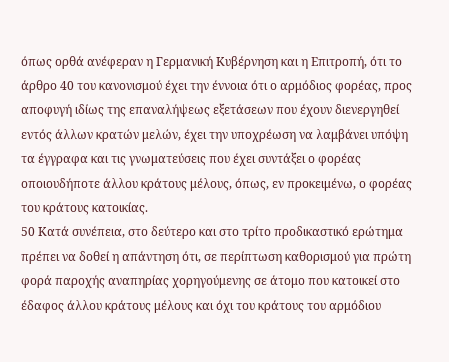όπως ορθά ανέφεραν η Γερμανική Κυβέρνηση και η Επιτροπή, ότι το άρθρο 40 του κανονισμού έχει την έννοια ότι ο αρμόδιος φορέας, προς αποφυγή ιδίως της επαναλήψεως εξετάσεων που έχουν διενεργηθεί εντός άλλων κρατών μελών, έχει την υποχρέωση να λαμβάνει υπόψη τα έγγραφα και τις γνωματεύσεις που έχει συντάξει ο φορέας οποιουδήποτε άλλου κράτους μέλους, όπως, εν προκειμένω, ο φορέας του κράτους κατοικίας.
50 Κατά συνέπεια, στο δεύτερο και στο τρίτο προδικαστικό ερώτημα πρέπει να δοθεί η απάντηση ότι, σε περίπτωση καθορισμού για πρώτη φορά παροχής αναπηρίας χορηγούμενης σε άτομο που κατοικεί στο έδαφος άλλου κράτους μέλους και όχι του κράτους του αρμόδιου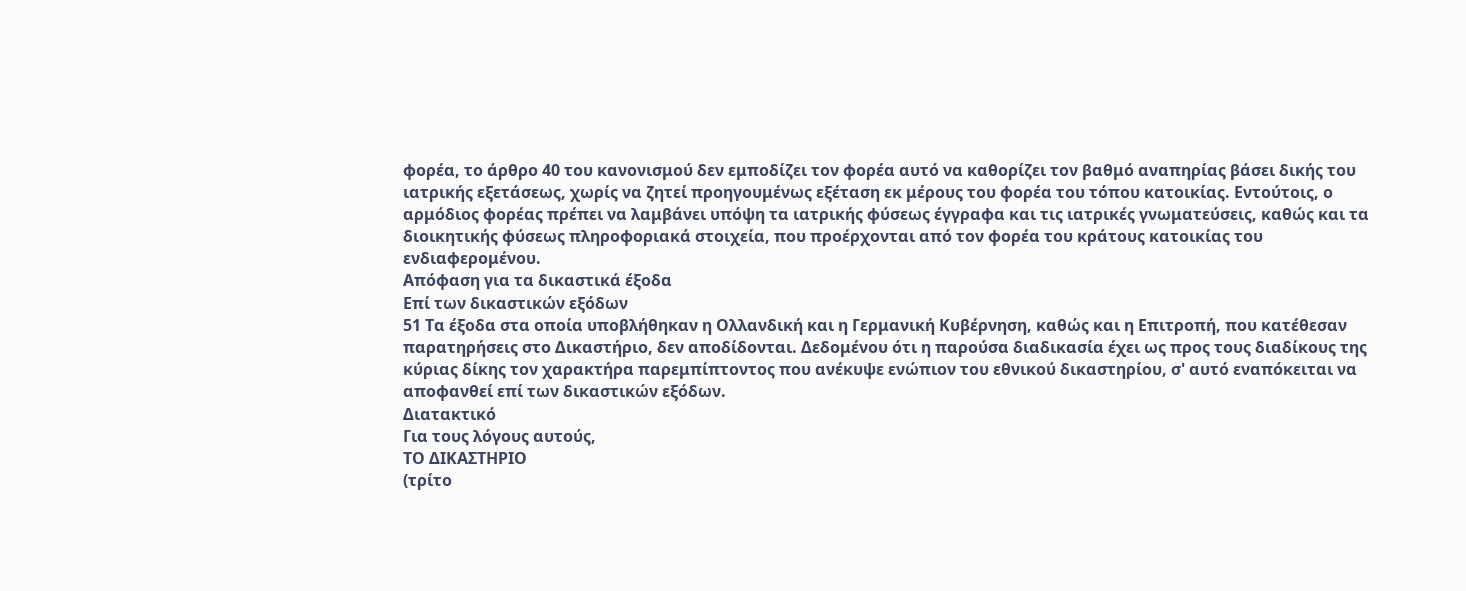φορέα, το άρθρο 40 του κανονισμού δεν εμποδίζει τον φορέα αυτό να καθορίζει τον βαθμό αναπηρίας βάσει δικής του ιατρικής εξετάσεως, χωρίς να ζητεί προηγουμένως εξέταση εκ μέρους του φορέα του τόπου κατοικίας. Εντούτοις, ο αρμόδιος φορέας πρέπει να λαμβάνει υπόψη τα ιατρικής φύσεως έγγραφα και τις ιατρικές γνωματεύσεις, καθώς και τα διοικητικής φύσεως πληροφοριακά στοιχεία, που προέρχονται από τον φορέα του κράτους κατοικίας του ενδιαφερομένου.
Απόφαση για τα δικαστικά έξοδα
Επί των δικαστικών εξόδων
51 Τα έξοδα στα οποία υποβλήθηκαν η Ολλανδική και η Γερμανική Κυβέρνηση, καθώς και η Επιτροπή, που κατέθεσαν παρατηρήσεις στο Δικαστήριο, δεν αποδίδονται. Δεδομένου ότι η παρούσα διαδικασία έχει ως προς τους διαδίκους της κύριας δίκης τον χαρακτήρα παρεμπίπτοντος που ανέκυψε ενώπιον του εθνικού δικαστηρίου, σ' αυτό εναπόκειται να αποφανθεί επί των δικαστικών εξόδων.
Διατακτικό
Για τους λόγους αυτούς,
ΤΟ ΔΙΚΑΣΤΗΡΙΟ
(τρίτο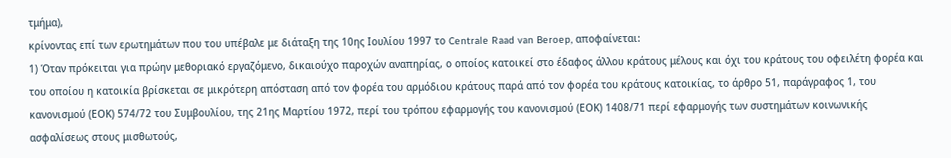τμήμα),
κρίνοντας επί των ερωτημάτων που του υπέβαλε με διάταξη της 10ης Ιουλίου 1997 το Centrale Raad van Beroep, αποφαίνεται:
1) Όταν πρόκειται για πρώην μεθοριακό εργαζόμενο, δικαιούχο παροχών αναπηρίας, ο οποίος κατοικεί στο έδαφος άλλου κράτους μέλους και όχι του κράτους του οφειλέτη φορέα και του οποίου η κατοικία βρίσκεται σε μικρότερη απόσταση από τον φορέα του αρμόδιου κράτους παρά από τον φορέα του κράτους κατοικίας, το άρθρο 51, παράγραφος 1, του κανονισμού (ΕΟΚ) 574/72 του Συμβουλίου, της 21ης Μαρτίου 1972, περί του τρόπου εφαρμογής του κανονισμού (ΕΟΚ) 1408/71 περί εφαρμογής των συστημάτων κοινωνικής ασφαλίσεως στους μισθωτούς,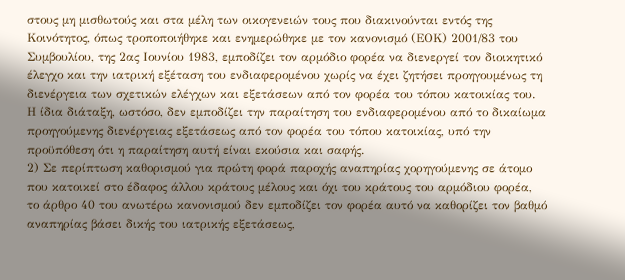στους μη μισθωτούς και στα μέλη των οικογενειών τους που διακινούνται εντός της Κοινότητος, όπως τροποποιήθηκε και ενημερώθηκε με τον κανονισμό (ΕΟΚ) 2001/83 του Συμβουλίου, της 2ας Ιουνίου 1983, εμποδίζει τον αρμόδιο φορέα να διενεργεί τον διοικητικό έλεγχο και την ιατρική εξέταση του ενδιαφερομένου χωρίς να έχει ζητήσει προηγουμένως τη διενέργεια των σχετικών ελέγχων και εξετάσεων από τον φορέα του τόπου κατοικίας του. Η ίδια διάταξη, ωστόσο, δεν εμποδίζει την παραίτηση του ενδιαφερομένου από το δικαίωμα προηγούμενης διενέργειας εξετάσεως από τον φορέα του τόπου κατοικίας, υπό την προϋπόθεση ότι η παραίτηση αυτή είναι εκούσια και σαφής.
2) Σε περίπτωση καθορισμού για πρώτη φορά παροχής αναπηρίας χορηγούμενης σε άτομο που κατοικεί στο έδαφος άλλου κράτους μέλους και όχι του κράτους του αρμόδιου φορέα, το άρθρο 40 του ανωτέρω κανονισμού δεν εμποδίζει τον φορέα αυτό να καθορίζει τον βαθμό αναπηρίας βάσει δικής του ιατρικής εξετάσεως,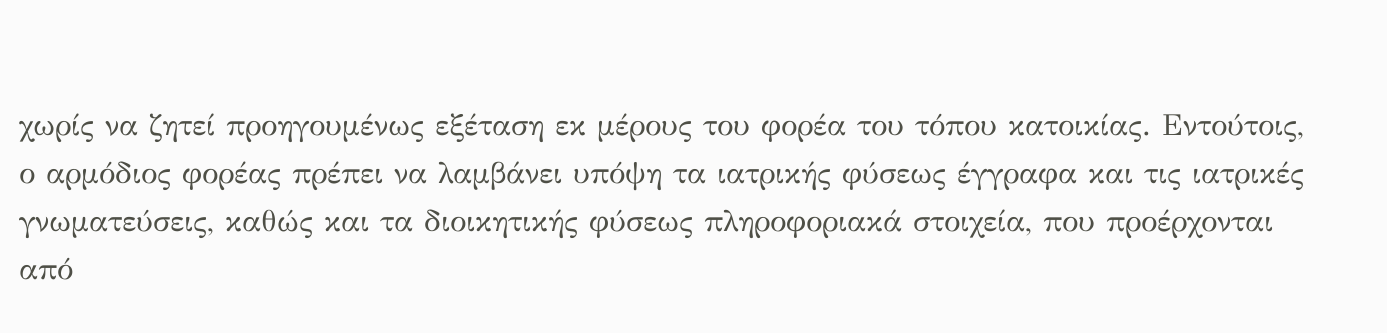χωρίς να ζητεί προηγουμένως εξέταση εκ μέρους του φορέα του τόπου κατοικίας. Εντούτοις, ο αρμόδιος φορέας πρέπει να λαμβάνει υπόψη τα ιατρικής φύσεως έγγραφα και τις ιατρικές γνωματεύσεις, καθώς και τα διοικητικής φύσεως πληροφοριακά στοιχεία, που προέρχονται από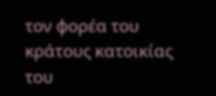τον φορέα του κράτους κατοικίας του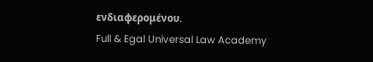ενδιαφερομένου.
Full & Egal Universal Law Academy